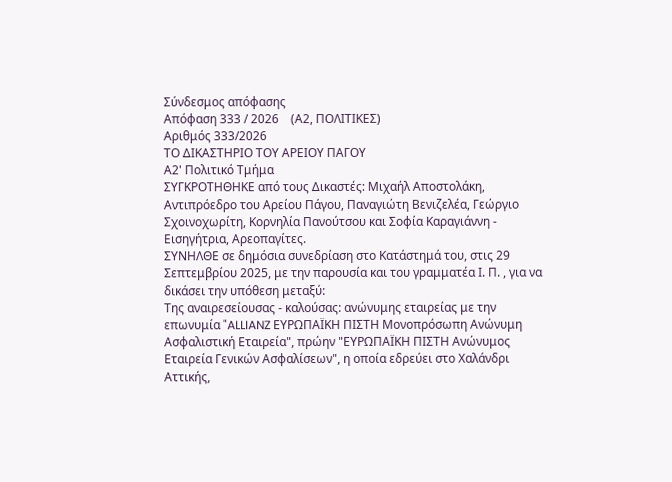Σύνδεσμος απόφασης
Απόφαση 333 / 2026    (Α2, ΠΟΛΙΤΙΚΕΣ)
Αριθμός 333/2026
ΤΟ ΔΙΚΑΣΤΗΡΙΟ ΤΟΥ ΑΡΕΙΟΥ ΠΑΓΟΥ
Α2' Πολιτικό Τμήμα
ΣΥΓΚΡΟΤΗΘΗΚΕ από τους Δικαστές: Μιχαήλ Αποστολάκη, Αντιπρόεδρο του Αρείου Πάγου, Παναγιώτη Βενιζελέα, Γεώργιο Σχοινοχωρίτη, Κορνηλία Πανούτσου και Σοφία Καραγιάννη - Εισηγήτρια, Αρεοπαγίτες.
ΣΥΝΗΛΘΕ σε δημόσια συνεδρίαση στο Κατάστημά του, στις 29 Σεπτεμβρίου 2025, με την παρουσία και του γραμματέα Ι. Π. , για να δικάσει την υπόθεση μεταξύ:
Της αναιρεσείουσας - καλούσας: ανώνυμης εταιρείας με την επωνυμία "ALLIANZ ΕΥΡΩΠΑΪΚΗ ΠΙΣΤΗ Μονοπρόσωπη Ανώνυμη Ασφαλιστική Εταιρεία", πρώην "ΕΥΡΩΠΑΪΚΗ ΠΙΣΤΗ Ανώνυμος Εταιρεία Γενικών Ασφαλίσεων", η οποία εδρεύει στο Χαλάνδρι Αττικής,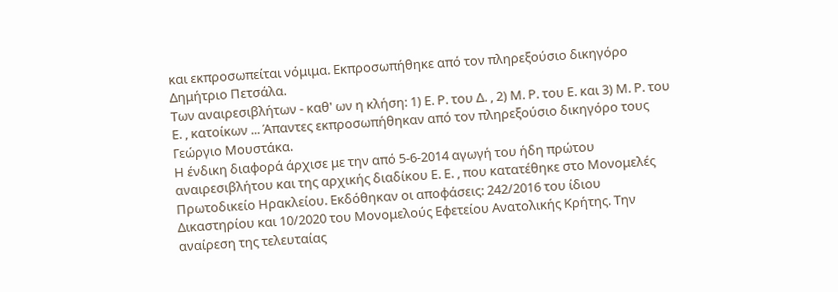και εκπροσωπείται νόμιμα. Εκπροσωπήθηκε από τον πληρεξούσιο δικηγόρο Δημήτριο Πετσάλα.
Των αναιρεσιβλήτων - καθ' ων η κλήση: 1) Ε. Ρ. του Δ. , 2) Μ. Ρ. του Ε. και 3) Μ. Ρ. του Ε. , κατοίκων ... Άπαντες εκπροσωπήθηκαν από τον πληρεξούσιο δικηγόρο τους Γεώργιο Μουστάκα.
Η ένδικη διαφορά άρχισε με την από 5-6-2014 αγωγή του ήδη πρώτου αναιρεσιβλήτου και της αρχικής διαδίκου Ε. Ε. , που κατατέθηκε στο Μονομελές Πρωτοδικείο Ηρακλείου. Εκδόθηκαν οι αποφάσεις: 242/2016 του ίδιου Δικαστηρίου και 10/2020 του Μονομελούς Εφετείου Ανατολικής Κρήτης. Την αναίρεση της τελευταίας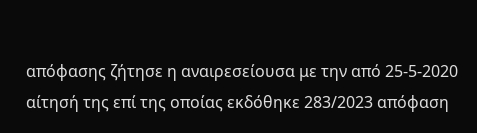απόφασης ζήτησε η αναιρεσείουσα με την από 25-5-2020 αίτησή της επί της οποίας εκδόθηκε 283/2023 απόφαση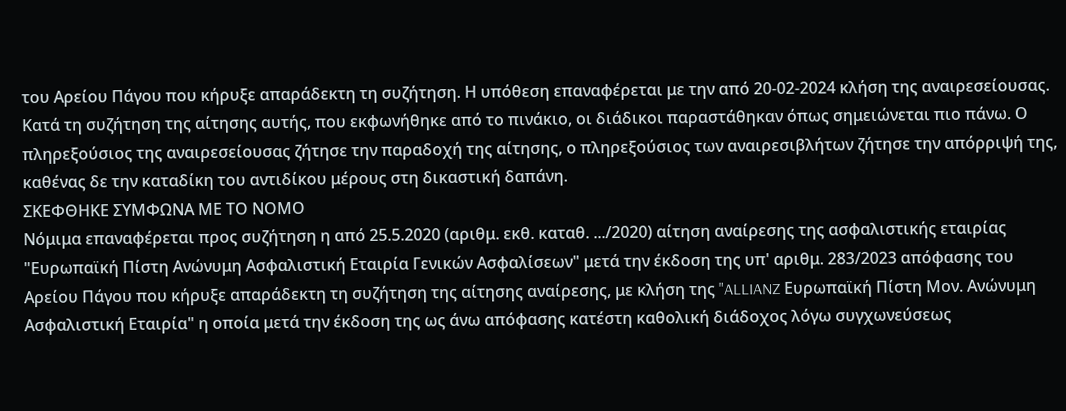του Αρείου Πάγου που κήρυξε απαράδεκτη τη συζήτηση. Η υπόθεση επαναφέρεται με την από 20-02-2024 κλήση της αναιρεσείουσας.
Κατά τη συζήτηση της αίτησης αυτής, που εκφωνήθηκε από το πινάκιο, οι διάδικοι παραστάθηκαν όπως σημειώνεται πιο πάνω. Ο πληρεξούσιος της αναιρεσείουσας ζήτησε την παραδοχή της αίτησης, ο πληρεξούσιος των αναιρεσιβλήτων ζήτησε την απόρριψή της, καθένας δε την καταδίκη του αντιδίκου μέρους στη δικαστική δαπάνη.
ΣΚΕΦΘΗΚΕ ΣΥΜΦΩΝΑ ΜΕ ΤΟ ΝΟΜΟ
Νόμιμα επαναφέρεται προς συζήτηση η από 25.5.2020 (αριθμ. εκθ. καταθ. .../2020) αίτηση αναίρεσης της ασφαλιστικής εταιρίας "Ευρωπαϊκή Πίστη Aνώνυμη Ασφαλιστική Eταιρία Γενικών Ασφαλίσεων" μετά την έκδοση της υπ' αριθμ. 283/2023 απόφασης του Αρείου Πάγου που κήρυξε απαράδεκτη τη συζήτηση της αίτησης αναίρεσης, με κλήση της "ALLIANZ Ευρωπαϊκή Πίστη Moν. Aνώνυμη Ασφαλιστική Eταιρία" η οποία μετά την έκδοση της ως άνω απόφασης κατέστη καθολική διάδοχος λόγω συγχωνεύσεως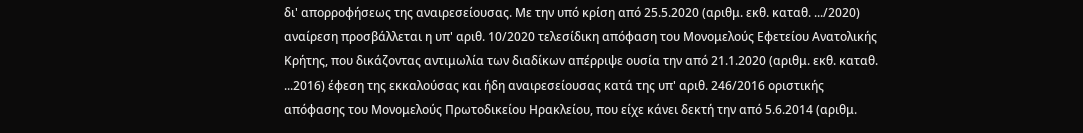δι' απορροφήσεως της αναιρεσείουσας. Με την υπό κρίση από 25.5.2020 (αριθμ. εκθ. καταθ. .../2020) αναίρεση προσβάλλεται η υπ' αριθ. 10/2020 τελεσίδικη απόφαση του Μονομελούς Εφετείου Ανατολικής Κρήτης, που δικάζοντας αντιμωλία των διαδίκων απέρριψε ουσία την από 21.1.2020 (αριθμ. εκθ. καταθ. ...2016) έφεση της εκκαλούσας και ήδη αναιρεσείουσας κατά της υπ' αριθ. 246/2016 οριστικής απόφασης του Μονομελούς Πρωτοδικείου Ηρακλείου, που είχε κάνει δεκτή την από 5.6.2014 (αριθμ.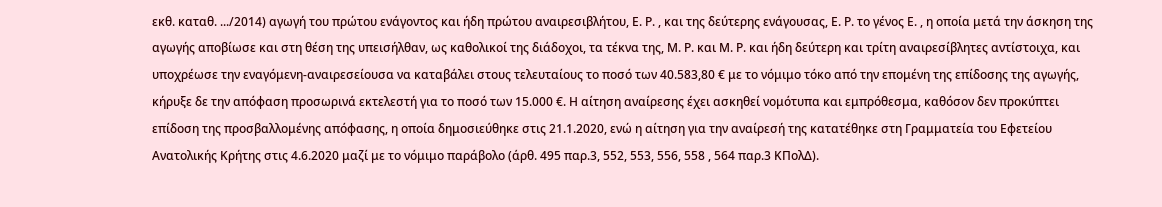εκθ. καταθ. .../2014) αγωγή του πρώτου ενάγοντος και ήδη πρώτου αναιρεσιβλήτου, Ε. Ρ. , και της δεύτερης ενάγουσας, Ε. Ρ. το γένος Ε. , η οποία μετά την άσκηση της αγωγής αποβίωσε και στη θέση της υπεισήλθαν, ως καθολικοί της διάδοχοι, τα τέκνα της, Μ. Ρ. και Μ. Ρ. και ήδη δεύτερη και τρίτη αναιρεσίβλητες αντίστοιχα, και υποχρέωσε την εναγόμενη-αναιρεσείουσα να καταβάλει στους τελευταίους το ποσό των 40.583,80 € με το νόμιμο τόκο από την επομένη της επίδοσης της αγωγής, κήρυξε δε την απόφαση προσωρινά εκτελεστή για το ποσό των 15.000 €. Η αίτηση αναίρεσης έχει ασκηθεί νομότυπα και εμπρόθεσμα, καθόσον δεν προκύπτει επίδοση της προσβαλλομένης απόφασης, η οποία δημοσιεύθηκε στις 21.1.2020, ενώ η αίτηση για την αναίρεσή της κατατέθηκε στη Γραμματεία του Εφετείου Ανατολικής Κρήτης στις 4.6.2020 μαζί με το νόμιμο παράβολο (άρθ. 495 παρ.3, 552, 553, 556, 558 , 564 παρ.3 ΚΠολΔ).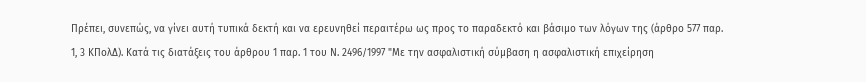Πρέπει, συνεπώς, να γίνει αυτή τυπικά δεκτή και να ερευνηθεί περαιτέρω ως προς το παραδεκτό και βάσιμο των λόγων της (άρθρο 577 παρ. 1, 3 ΚΠολΔ). Κατά τις διατάξεις του άρθρου 1 παρ. 1 του Ν. 2496/1997 "Με την ασφαλιστική σύμβαση η ασφαλιστική επιχείρηση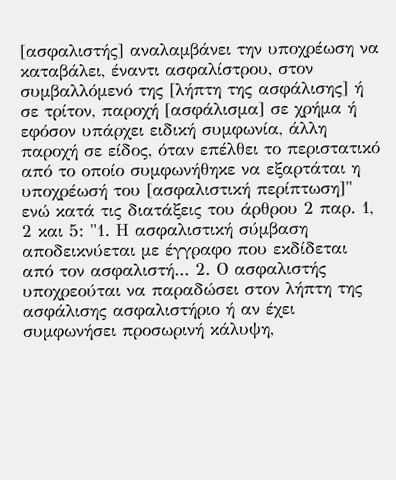[ασφαλιστής] αναλαμβάνει την υποχρέωση να καταβάλει, έναντι ασφαλίστρου, στον συμβαλλόμενό της [λήπτη της ασφάλισης] ή σε τρίτον, παροχή [ασφάλισμα] σε χρήμα ή εφόσον υπάρχει ειδική συμφωνία, άλλη παροχή σε είδος, όταν επέλθει το περιστατικό από το οποίο συμφωνήθηκε να εξαρτάται η υποχρέωσή του [ασφαλιστική περίπτωση]" ενώ κατά τις διατάξεις του άρθρου 2 παρ. 1, 2 και 5: "1. Η ασφαλιστική σύμβαση αποδεικνύεται με έγγραφο που εκδίδεται από τον ασφαλιστή... 2. Ο ασφαλιστής υποχρεούται να παραδώσει στον λήπτη της ασφάλισης ασφαλιστήριο ή αν έχει συμφωνήσει προσωρινή κάλυψη,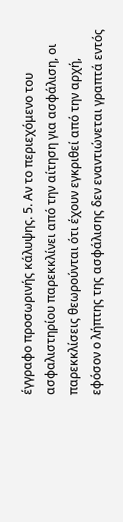έγγραφο προσωρινής κάλυψης. 5. Αν το περιεχόμενο του ασφαλιστηρίου παρεκκλίνει από την αίτηση για ασφάλιση, οι παρεκκλίσεις θεωρούνται ότι έχουν εγκριθεί από την αρχή, εφόσον ο λήπτης της ασφάλισης δεν εναντιώνεται γραπτά εντός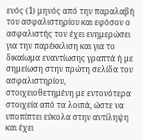ενός (1) μηνός από την παραλαβή του ασφαλιστηρίου και εφόσον ο ασφαλιστής τον έχει ενημερώσει για την παρέκκλιση και για το δικαίωμα εναντίωσης γραπτά ή με σημείωση στην πρώτη σελίδα του ασφαλιστηρίου, στοιχειοθετημένη με εντονότερα στοιχεία από τα λοιπά, ώστε να υποπίπτει εύκολα στην αντίληψη και έχει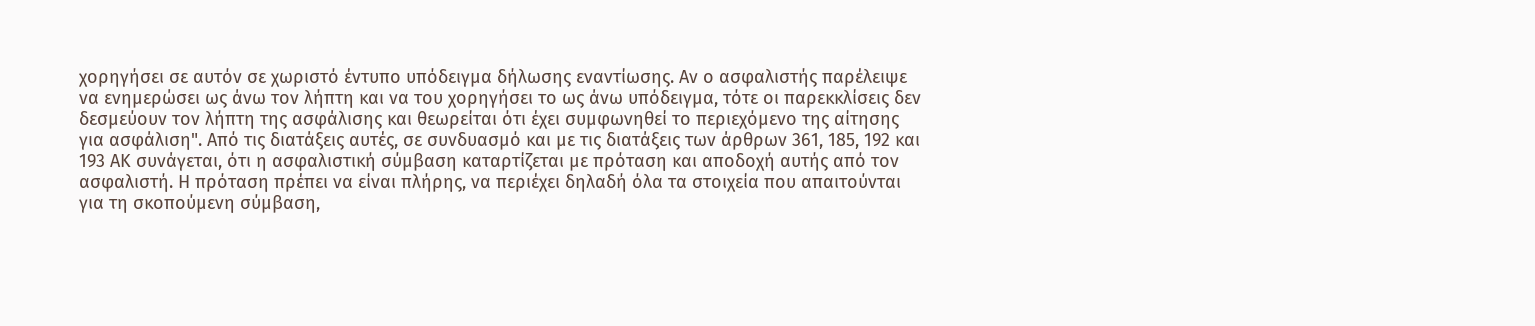χορηγήσει σε αυτόν σε χωριστό έντυπο υπόδειγμα δήλωσης εναντίωσης. Αν ο ασφαλιστής παρέλειψε να ενημερώσει ως άνω τον λήπτη και να του χορηγήσει το ως άνω υπόδειγμα, τότε οι παρεκκλίσεις δεν δεσμεύουν τον λήπτη της ασφάλισης και θεωρείται ότι έχει συμφωνηθεί το περιεχόμενο της αίτησης για ασφάλιση". Από τις διατάξεις αυτές, σε συνδυασμό και με τις διατάξεις των άρθρων 361, 185, 192 και 193 ΑΚ συνάγεται, ότι η ασφαλιστική σύμβαση καταρτίζεται με πρόταση και αποδοχή αυτής από τον ασφαλιστή. Η πρόταση πρέπει να είναι πλήρης, να περιέχει δηλαδή όλα τα στοιχεία που απαιτούνται για τη σκοπούμενη σύμβαση,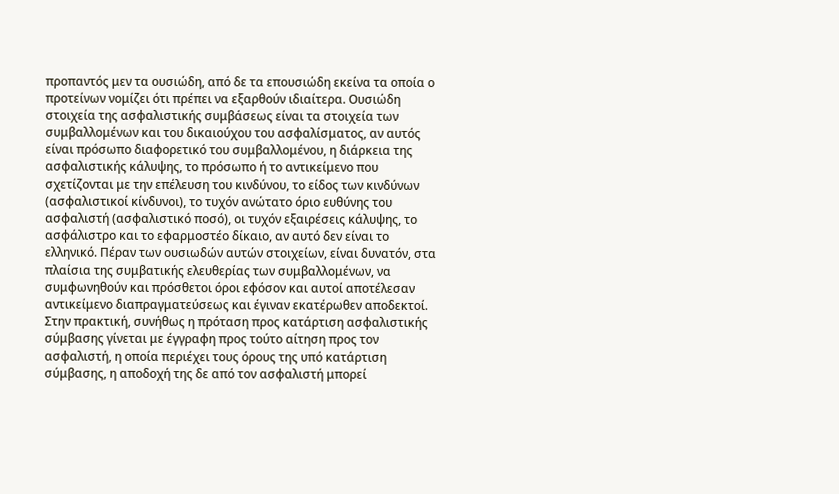προπαντός μεν τα ουσιώδη, από δε τα επουσιώδη εκείνα τα οποία ο προτείνων νομίζει ότι πρέπει να εξαρθούν ιδιαίτερα. Ουσιώδη στοιχεία της ασφαλιστικής συμβάσεως είναι τα στοιχεία των συμβαλλομένων και του δικαιούχου του ασφαλίσματος, αν αυτός είναι πρόσωπο διαφορετικό του συμβαλλομένου, η διάρκεια της ασφαλιστικής κάλυψης, το πρόσωπο ή το αντικείμενο που σχετίζονται με την επέλευση του κινδύνου, το είδος των κινδύνων (ασφαλιστικοί κίνδυνοι), το τυχόν ανώτατο όριο ευθύνης του ασφαλιστή (ασφαλιστικό ποσό), οι τυχόν εξαιρέσεις κάλυψης, το ασφάλιστρο και το εφαρμοστέο δίκαιο, αν αυτό δεν είναι το ελληνικό. Πέραν των ουσιωδών αυτών στοιχείων, είναι δυνατόν, στα πλαίσια της συμβατικής ελευθερίας των συμβαλλομένων, να συμφωνηθούν και πρόσθετοι όροι εφόσον και αυτοί αποτέλεσαν αντικείμενο διαπραγματεύσεως και έγιναν εκατέρωθεν αποδεκτοί. Στην πρακτική, συνήθως η πρόταση προς κατάρτιση ασφαλιστικής σύμβασης γίνεται με έγγραφη προς τούτο αίτηση προς τον ασφαλιστή, η οποία περιέχει τους όρους της υπό κατάρτιση σύμβασης, η αποδοχή της δε από τον ασφαλιστή μπορεί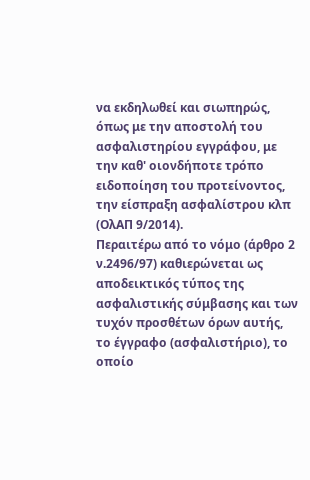να εκδηλωθεί και σιωπηρώς, όπως με την αποστολή του ασφαλιστηρίου εγγράφου, με την καθ' οιονδήποτε τρόπο ειδοποίηση του προτείνοντος, την είσπραξη ασφαλίστρου κλπ (ΟλΑΠ 9/2014).
Περαιτέρω από το νόμο (άρθρο 2 ν.2496/97) καθιερώνεται ως αποδεικτικός τύπος της ασφαλιστικής σύμβασης και των τυχόν προσθέτων όρων αυτής, το έγγραφο (ασφαλιστήριο), το οποίο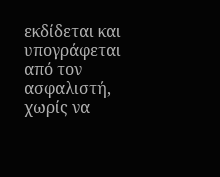εκδίδεται και υπογράφεται από τον ασφαλιστή, χωρίς να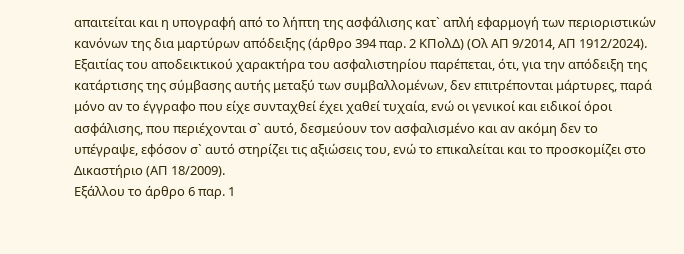απαιτείται και η υπογραφή από το λήπτη της ασφάλισης κατ` απλή εφαρμογή των περιοριστικών κανόνων της δια μαρτύρων απόδειξης (άρθρο 394 παρ. 2 ΚΠολΔ) (Ολ ΑΠ 9/2014, ΑΠ 1912/2024). Εξαιτίας του αποδεικτικού χαρακτήρα του ασφαλιστηρίου παρέπεται, ότι, για την απόδειξη της κατάρτισης της σύμβασης αυτής μεταξύ των συμβαλλομένων, δεν επιτρέπονται μάρτυρες, παρά μόνο αν το έγγραφο που είχε συνταχθεί έχει χαθεί τυχαία, ενώ οι γενικοί και ειδικοί όροι ασφάλισης, που περιέχονται σ` αυτό, δεσμεύουν τον ασφαλισμένο και αν ακόμη δεν το υπέγραψε, εφόσον σ` αυτό στηρίζει τις αξιώσεις του, ενώ το επικαλείται και το προσκομίζει στο Δικαστήριο (ΑΠ 18/2009).
Εξάλλου το άρθρο 6 παρ. 1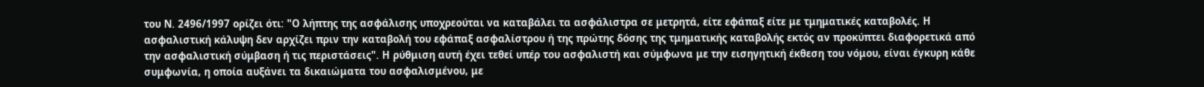του Ν. 2496/1997 ορίζει ότι: "Ο λήπτης της ασφάλισης υποχρεούται να καταβάλει τα ασφάλιστρα σε μετρητά, είτε εφάπαξ είτε με τμηματικές καταβολές. Η ασφαλιστική κάλυψη δεν αρχίζει πριν την καταβολή του εφάπαξ ασφαλίστρου ή της πρώτης δόσης της τμηματικής καταβολής εκτός αν προκύπτει διαφορετικά από την ασφαλιστική σύμβαση ή τις περιστάσεις". Η ρύθμιση αυτή έχει τεθεί υπέρ του ασφαλιστή και σύμφωνα με την εισηγητική έκθεση του νόμου, είναι έγκυρη κάθε συμφωνία, η οποία αυξάνει τα δικαιώματα του ασφαλισμένου, με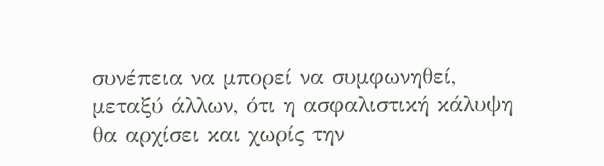συνέπεια να μπορεί να συμφωνηθεί, μεταξύ άλλων, ότι η ασφαλιστική κάλυψη θα αρχίσει και χωρίς την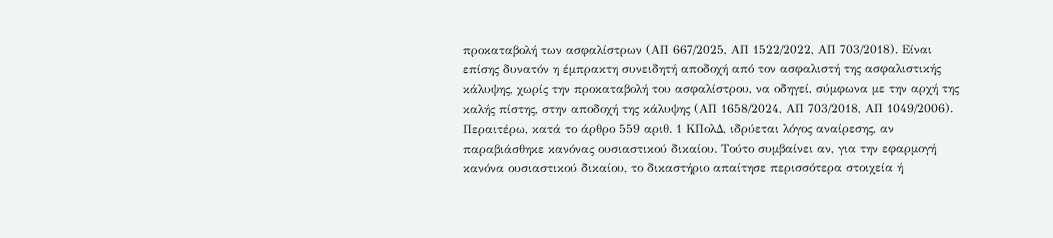προκαταβολή των ασφαλίστρων (ΑΠ 667/2025, ΑΠ 1522/2022, ΑΠ 703/2018). Είναι επίσης δυνατόν η έμπρακτη συνειδητή αποδοχή από τον ασφαλιστή της ασφαλιστικής κάλυψης, χωρίς την προκαταβολή του ασφαλίστρου, να οδηγεί, σύμφωνα με την αρχή της καλής πίστης, στην αποδοχή της κάλυψης (ΑΠ 1658/2024, ΑΠ 703/2018, ΑΠ 1049/2006).
Περαιτέρω, κατά το άρθρο 559 αριθ. 1 ΚΠολΔ, ιδρύεται λόγος αναίρεσης, αν παραβιάσθηκε κανόνας ουσιαστικού δικαίου. Τούτο συμβαίνει αν, για την εφαρμογή κανόνα ουσιαστικού δικαίου, το δικαστήριο απαίτησε περισσότερα στοιχεία ή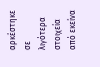αρκέστηκε σε λιγότερα στοιχεία από εκείνα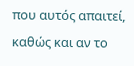που αυτός απαιτεί, καθώς και αν το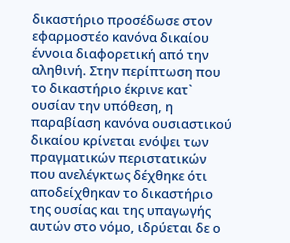δικαστήριο προσέδωσε στον εφαρμοστέο κανόνα δικαίου έννοια διαφορετική από την αληθινή. Στην περίπτωση που το δικαστήριο έκρινε κατ` ουσίαν την υπόθεση, η παραβίαση κανόνα ουσιαστικού δικαίου κρίνεται ενόψει των πραγματικών περιστατικών που ανελέγκτως δέχθηκε ότι αποδείχθηκαν το δικαστήριο της ουσίας και της υπαγωγής αυτών στο νόμο, ιδρύεται δε ο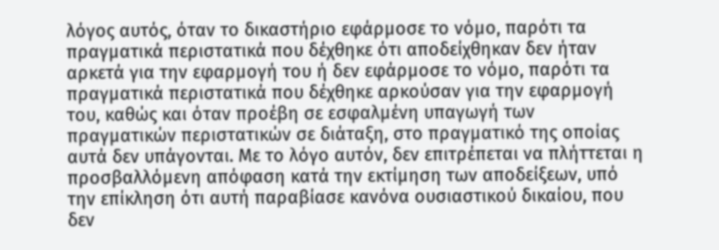λόγος αυτός, όταν το δικαστήριο εφάρμοσε το νόμο, παρότι τα πραγματικά περιστατικά που δέχθηκε ότι αποδείχθηκαν δεν ήταν αρκετά για την εφαρμογή του ή δεν εφάρμοσε το νόμο, παρότι τα πραγματικά περιστατικά που δέχθηκε αρκούσαν για την εφαρμογή του, καθώς και όταν προέβη σε εσφαλμένη υπαγωγή των πραγματικών περιστατικών σε διάταξη, στο πραγματικό της οποίας αυτά δεν υπάγονται. Με το λόγο αυτόν, δεν επιτρέπεται να πλήττεται η προσβαλλόμενη απόφαση κατά την εκτίμηση των αποδείξεων, υπό την επίκληση ότι αυτή παραβίασε κανόνα ουσιαστικού δικαίου, που δεν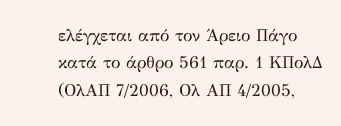ελέγχεται από τον Άρειο Πάγο κατά το άρθρο 561 παρ. 1 ΚΠολΔ (ΟλΑΠ 7/2006, Ολ ΑΠ 4/2005,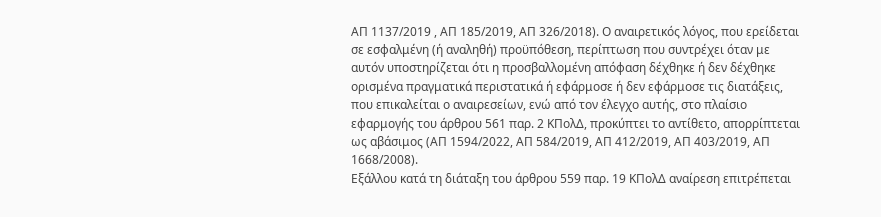ΑΠ 1137/2019 , ΑΠ 185/2019, ΑΠ 326/2018). Ο αναιρετικός λόγος, που ερείδεται σε εσφαλμένη (ή αναληθή) προϋπόθεση, περίπτωση που συντρέχει όταν με αυτόν υποστηρίζεται ότι η προσβαλλομένη απόφαση δέχθηκε ή δεν δέχθηκε ορισμένα πραγματικά περιστατικά ή εφάρμοσε ή δεν εφάρμοσε τις διατάξεις, που επικαλείται ο αναιρεσείων, ενώ από τον έλεγχο αυτής, στο πλαίσιο εφαρμογής του άρθρου 561 παρ. 2 KΠολΔ, προκύπτει το αντίθετο, απορρίπτεται ως αβάσιμος (ΑΠ 1594/2022, ΑΠ 584/2019, ΑΠ 412/2019, ΑΠ 403/2019, ΑΠ 1668/2008).
Εξάλλου κατά τη διάταξη του άρθρου 559 παρ. 19 ΚΠολΔ αναίρεση επιτρέπεται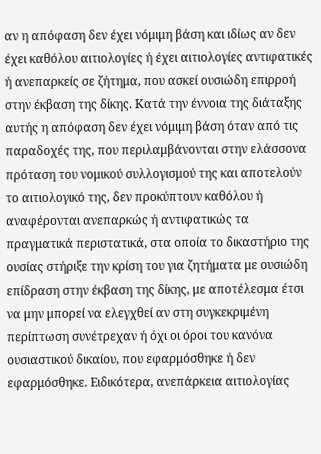αν η απόφαση δεν έχει νόμιμη βάση και ιδίως αν δεν έχει καθόλου αιτιολογίες ή έχει αιτιολογίες αντιφατικές ή ανεπαρκείς σε ζήτημα, που ασκεί ουσιώδη επιρροή στην έκβαση της δίκης. Κατά την έννοια της διάταξης αυτής η απόφαση δεν έχει νόμιμη βάση όταν από τις παραδοχές της, που περιλαμβάνονται στην ελάσσονα πρόταση του νομικού συλλογισμού της και αποτελούν το αιτιολογικό της, δεν προκύπτουν καθόλου ή αναφέρονται ανεπαρκώς ή αντιφατικώς τα πραγματικά περιστατικά, στα οποία το δικαστήριο της ουσίας στήριξε την κρίση του για ζητήματα με ουσιώδη επίδραση στην έκβαση της δίκης, με αποτέλεσμα έτσι να μην μπορεί να ελεγχθεί αν στη συγκεκριμένη περίπτωση συνέτρεχαν ή όχι οι όροι του κανόνα ουσιαστικού δικαίου, που εφαρμόσθηκε ή δεν εφαρμόσθηκε. Ειδικότερα, ανεπάρκεια αιτιολογίας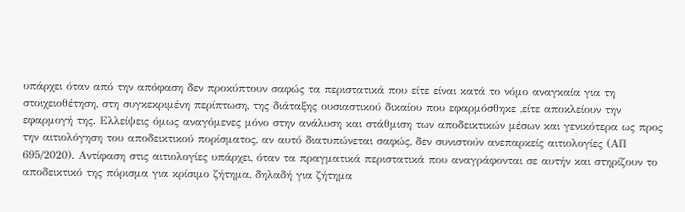υπάρχει όταν από την απόφαση δεν προκύπτουν σαφώς τα περιστατικά που είτε είναι κατά το νόμο αναγκαία για τη στοιχειοθέτηση, στη συγκεκριμένη περίπτωση, της διάταξης ουσιαστικού δικαίου που εφαρμόσθηκε ,είτε αποκλείουν την εφαρμογή της. Ελλείψεις όμως αναγόμενες μόνο στην ανάλυση και στάθμιση των αποδεικτικών μέσων και γενικότερα ως προς την αιτιολόγηση του αποδεικτικού πορίσματος, αν αυτό διατυπώνεται σαφώς, δεν συνιστούν ανεπαρκείς αιτιολογίες (ΑΠ 695/2020). Αντίφαση στις αιτιολογίες υπάρχει, όταν τα πραγματικά περιστατικά που αναγράφονται σε αυτήν και στηρίζουν το αποδεικτικό της πόρισμα για κρίσιμο ζήτημα, δηλαδή για ζήτημα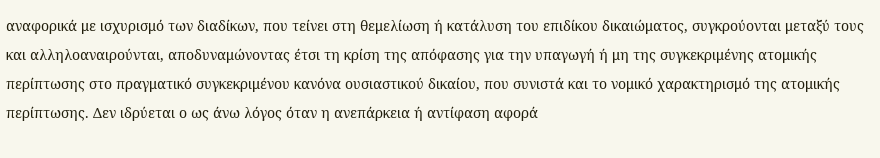αναφορικά με ισχυρισμό των διαδίκων, που τείνει στη θεμελίωση ή κατάλυση του επιδίκου δικαιώματος, συγκρούονται μεταξύ τους και αλληλοαναιρούνται, αποδυναμώνοντας έτσι τη κρίση της απόφασης για την υπαγωγή ή μη της συγκεκριμένης ατομικής περίπτωσης στο πραγματικό συγκεκριμένου κανόνα ουσιαστικού δικαίου, που συνιστά και το νομικό χαρακτηρισμό της ατομικής περίπτωσης. Δεν ιδρύεται ο ως άνω λόγος όταν η ανεπάρκεια ή αντίφαση αφορά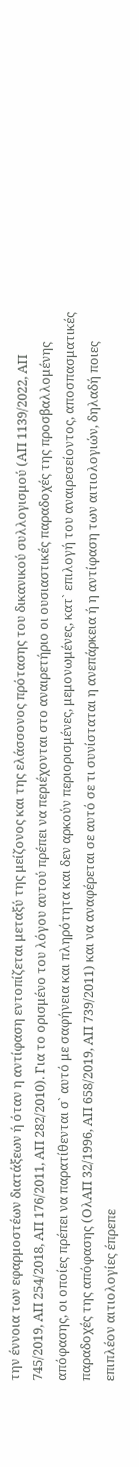την έννοια των εφαρμοστέων διατάξεων ή όταν η αντίφαση εντοπίζεται μεταξύ της μείζονος και της ελάσσονος πρότασης του δικανικού συλλογισμού (ΑΠ 1139/2022, ΑΠ 745/2019, ΑΠ 254/2018, ΑΠ 176/2011, ΑΠ 282/2010). Για το ορισμένο του λόγου αυτού πρέπει να περιέχονται στο αναιρετήριο οι ουσιαστικές παραδοχές της προσβαλλομένης απόφασης, οι οποίες πρέπει να παρατίθενται σ` αυτό με σαφήνεια και πληρότητα και δεν αρκούν περιορισμένες, μεμονωμένες, κατ` επιλογή του αναιρεσείοντος, αποσπασματικές παραδοχές της απόφασης (ΟλΑΠ 32/1996, ΑΠ 658/2019, ΑΠ 739/2011) και να αναφέρεται σε αυτό σε τι συνίσταται η ανεπάρκεια ή η αντίφαση των αιτιολογιών, δηλαδή ποιες επιπλέον αιτιολογίες έπρεπε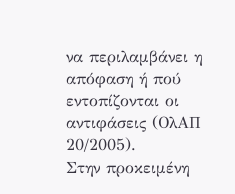να περιλαμβάνει η απόφαση ή πού εντοπίζονται οι αντιφάσεις (ΟλΑΠ 20/2005).
Στην προκειμένη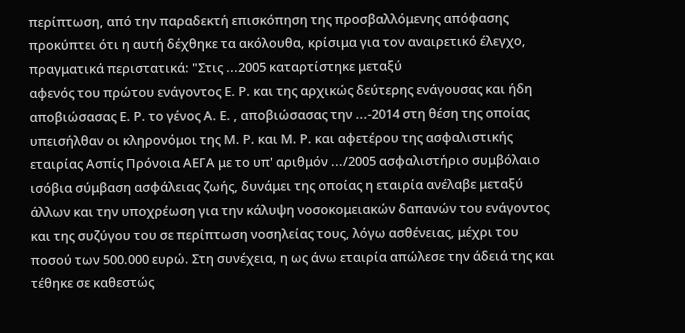περίπτωση, από την παραδεκτή επισκόπηση της προσβαλλόμενης απόφασης προκύπτει ότι η αυτή δέχθηκε τα ακόλουθα, κρίσιμα για τον αναιρετικό έλεγχο, πραγματικά περιστατικά: "Στις ...2005 καταρτίστηκε μεταξύ
αφενός του πρώτου ενάγοντος Ε. Ρ. και της αρχικώς δεύτερης ενάγουσας και ήδη αποβιώσασας Ε. Ρ. το γένος Α. Ε. , αποβιώσασας την ...-2014 στη θέση της οποίας υπεισήλθαν οι κληρονόμοι της Μ. Ρ. και Μ. Ρ. και αφετέρου της ασφαλιστικής εταιρίας Ασπίς Πρόνοια ΑΕΓΑ με το υπ' αριθμόν .../2005 ασφαλιστήριο συμβόλαιο ισόβια σύμβαση ασφάλειας ζωής, δυνάμει της οποίας η εταιρία ανέλαβε μεταξύ άλλων και την υποχρέωση για την κάλυψη νοσοκομειακών δαπανών του ενάγοντος και της συζύγου του σε περίπτωση νοσηλείας τους, λόγω ασθένειας, μέχρι του ποσού των 500.000 ευρώ. Στη συνέχεια, η ως άνω εταιρία απώλεσε την άδειά της και τέθηκε σε καθεστώς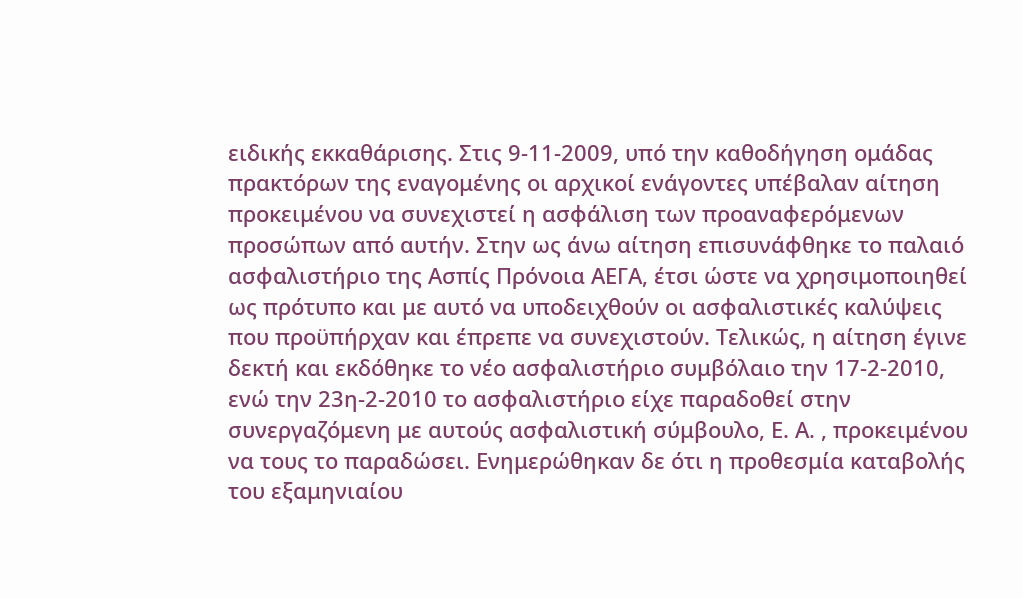ειδικής εκκαθάρισης. Στις 9-11-2009, υπό την καθοδήγηση ομάδας πρακτόρων της εναγομένης οι αρχικοί ενάγοντες υπέβαλαν αίτηση προκειμένου να συνεχιστεί η ασφάλιση των προαναφερόμενων προσώπων από αυτήν. Στην ως άνω αίτηση επισυνάφθηκε το παλαιό ασφαλιστήριο της Ασπίς Πρόνοια ΑΕΓΑ, έτσι ώστε να χρησιμοποιηθεί ως πρότυπο και με αυτό να υποδειχθούν οι ασφαλιστικές καλύψεις που προϋπήρχαν και έπρεπε να συνεχιστούν. Τελικώς, η αίτηση έγινε δεκτή και εκδόθηκε το νέο ασφαλιστήριο συμβόλαιο την 17-2-2010, ενώ την 23η-2-2010 το ασφαλιστήριο είχε παραδοθεί στην συνεργαζόμενη με αυτούς ασφαλιστική σύμβουλο, Ε. Α. , προκειμένου να τους το παραδώσει. Ενημερώθηκαν δε ότι η προθεσμία καταβολής του εξαμηνιαίου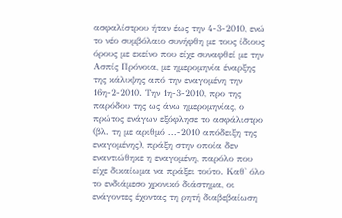ασφαλίστρου ήταν έως την 4-3-2010, ενώ το νέο συμβόλαιο συνήφθη με τους ίδιους όρους με εκείνο που είχε συναφθεί με την Ασπίς Πρόνοια, με ημερομηνία έναρξης της κάλυψης από την εναγομένη την 16η-2-2010. Την 1η-3-2010, προ της παρόδου της ως άνω ημερομηνίας, ο πρώτος ενάγων εξόφλησε το ασφάλιστρο (βλ. τη με αριθμό ...-2010 απόδειξη της εναγομένης), πράξη στην οποία δεν εναντιώθηκε η εναγομένη, παρόλο που είχε δικαίωμα να πράξει τούτο. Καθ' όλο το ενδιάμεσο χρονικό διάστημα, οι ενάγοντες έχοντας τη ρητή διαβεβαίωση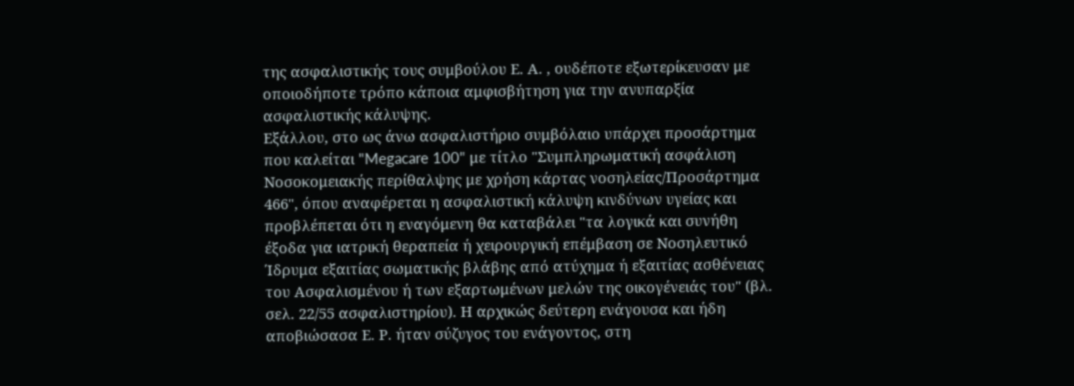της ασφαλιστικής τους συμβούλου Ε. Α. , ουδέποτε εξωτερίκευσαν με οποιοδήποτε τρόπο κάποια αμφισβήτηση για την ανυπαρξία ασφαλιστικής κάλυψης.
Εξάλλου, στο ως άνω ασφαλιστήριο συμβόλαιο υπάρχει προσάρτημα που καλείται "Megacare 100" με τίτλο "Συμπληρωματική ασφάλιση Νοσοκομειακής περίθαλψης με χρήση κάρτας νοσηλείας/Προσάρτημα 466", όπου αναφέρεται η ασφαλιστική κάλυψη κινδύνων υγείας και προβλέπεται ότι η εναγόμενη θα καταβάλει "τα λογικά και συνήθη έξοδα για ιατρική θεραπεία ή χειρουργική επέμβαση σε Νοσηλευτικό Ίδρυμα εξαιτίας σωματικής βλάβης από ατύχημα ή εξαιτίας ασθένειας του Ασφαλισμένου ή των εξαρτωμένων μελών της οικογένειάς του" (βλ. σελ. 22/55 ασφαλιστηρίου). Η αρχικώς δεύτερη ενάγουσα και ήδη αποβιώσασα Ε. Ρ. ήταν σύζυγος του ενάγοντος, στη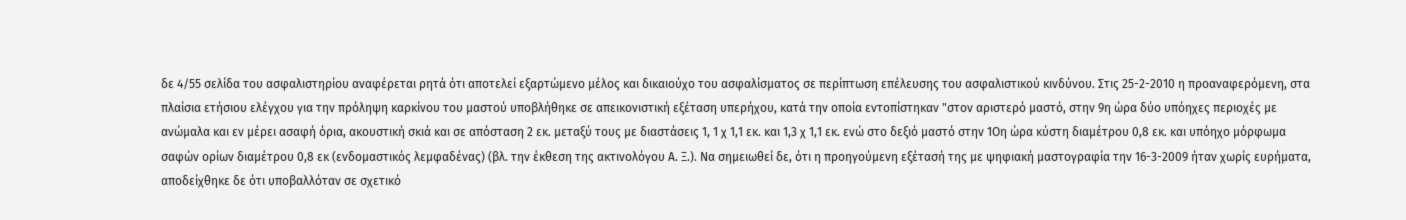δε 4/55 σελίδα του ασφαλιστηρίου αναφέρεται ρητά ότι αποτελεί εξαρτώμενο μέλος και δικαιούχο του ασφαλίσματος σε περίπτωση επέλευσης του ασφαλιστικού κινδύνου. Στις 25-2-2010 η προαναφερόμενη, στα πλαίσια ετήσιου ελέγχου για την πρόληψη καρκίνου του μαστού υποβλήθηκε σε απεικονιστική εξέταση υπερήχου, κατά την οποία εντοπίστηκαν "στον αριστερό μαστό, στην 9η ώρα δύο υπόηχες περιοχές με ανώμαλα και εν μέρει ασαφή όρια, ακουστική σκιά και σε απόσταση 2 εκ. μεταξύ τους με διαστάσεις 1, 1 χ 1,1 εκ. και 1,3 χ 1,1 εκ. ενώ στο δεξιό μαστό στην 1Οη ώρα κύστη διαμέτρου 0,8 εκ. και υπόηχο μόρφωμα σαφών ορίων διαμέτρου 0,8 εκ (ενδομαστικός λεμφαδένας) (βλ. την έκθεση της ακτινολόγου Α. Ξ.). Να σημειωθεί δε, ότι η προηγούμενη εξέτασή της με ψηφιακή μαστογραφία την 16-3-2009 ήταν χωρίς ευρήματα, αποδείχθηκε δε ότι υποβαλλόταν σε σχετικό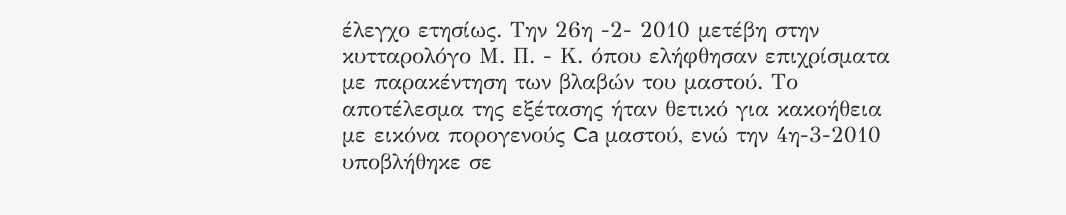έλεγχο ετησίως. Την 26η -2- 2010 μετέβη στην κυτταρολόγο Μ. Π. - Κ. όπου ελήφθησαν επιχρίσματα με παρακέντηση των βλαβών του μαστού. Το αποτέλεσμα της εξέτασης ήταν θετικό για κακοήθεια με εικόνα πορογενούς Ca μαστού, ενώ την 4η-3-2010 υποβλήθηκε σε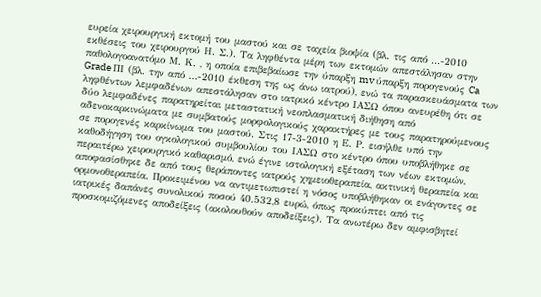ευρεία χειρουργική εκτομή του μαστού και σε ταχεία βιοψία (βλ. τις από ...-2010 εκθέσεις του χειρουργού Η. Σ.). Τα ληφθέντα μέρη των εκτομών απεστάλησαν στην παθολογοανατόμο Μ. Κ. , η οποία επιβεβαίωσε την ύπαρξη mv ύπαρξη πορογενούς Ca Grade ΠΙ (βλ. την από ...-2010 έκθεση της ως άνω ιατρού), ενώ τα παρασκευάσματα των ληφθέντων λεμφαδένων απεστάλησαν στο ιατρικό κέντρο ΙΑΣΩ όπου ανευρέθη ότι σε δύο λεμφαδένες παρατηρείται μεταστατική νεοπλασματική διήθηση από αδενοκαρκινώματα με συμβατούς μορφολογικούς χαρακτήρες με τους παρατηρούμενους σε πορογενές καρκίνωμα του μαστού. Στις 17-3-2010 η Ε. Ρ. εισήλθε υπό την καθοδήγηση του ογκολογικού συμβουλίου του ΙΑΣΩ στο κέντρο όπου υποβλήθηκε σε περαιτέρω χειρουργικό καθαρισμό, ενώ έγινε ιστολογική εξέταση των νέων εκτομών, αποφασίσθηκε δε από τους θεράποντες ιατρούς χημειοθεραπεία, ακτινική θεραπεία και ορμονοθεραπεία. Προκειμένου να αντιμετωπιστεί η νόσος υποβλήθηκαν οι ενάγοντες σε ιατρικές δαπάνες συνολικού ποσού 40.532,8 ευρώ, όπως προκύπτει από τις προσκομιζόμενες αποδείξεις (ακολουθούν αποδείξεις). Τα ανωτέρω δεν αμφισβητεί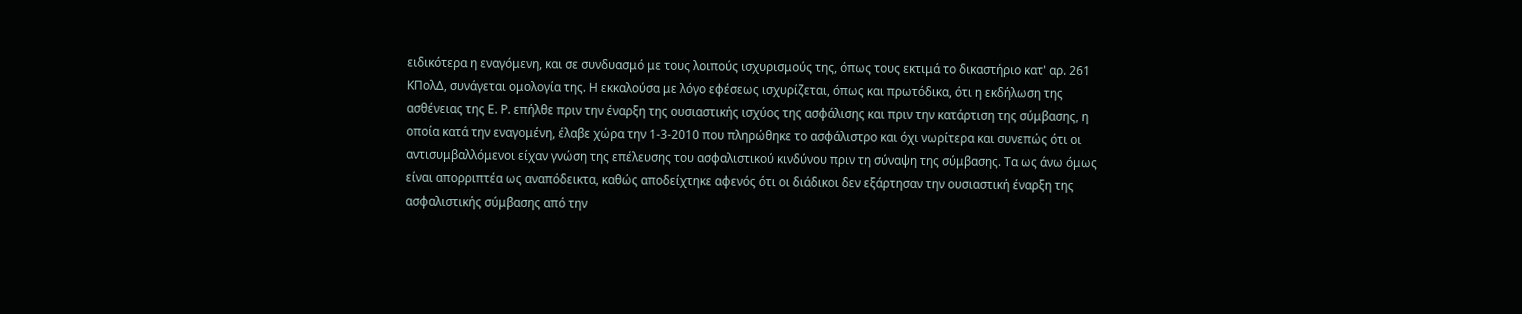ειδικότερα η εναγόμενη, και σε συνδυασμό με τους λοιπούς ισχυρισμούς της, όπως τους εκτιμά το δικαστήριο κατ' αρ. 261 ΚΠολΔ, συνάγεται ομολογία της. Η εκκαλούσα με λόγο εφέσεως ισχυρίζεται, όπως και πρωτόδικα, ότι η εκδήλωση της ασθένειας της Ε. Ρ. επήλθε πριν την έναρξη της ουσιαστικής ισχύος της ασφάλισης και πριν την κατάρτιση της σύμβασης, η οποία κατά την εναγομένη, έλαβε χώρα την 1-3-2010 που πληρώθηκε το ασφάλιστρο και όχι νωρίτερα και συνεπώς ότι οι αντισυμβαλλόμενοι είχαν γνώση της επέλευσης του ασφαλιστικού κινδύνου πριν τη σύναψη της σύμβασης. Τα ως άνω όμως είναι απορριπτέα ως αναπόδεικτα, καθώς αποδείχτηκε αφενός ότι οι διάδικοι δεν εξάρτησαν την ουσιαστική έναρξη της ασφαλιστικής σύμβασης από την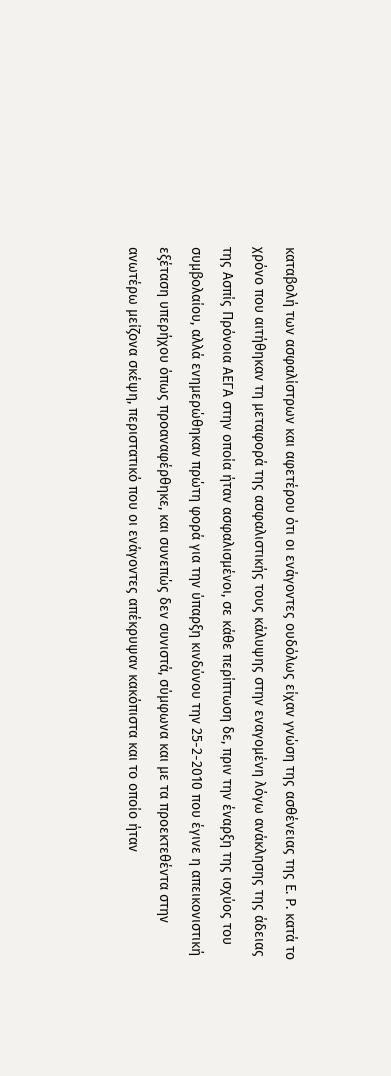καταβολή των ασφαλίστρων και αφετέρου ότι οι ενάγοντες ουδόλως είχαν γνώση της ασθένειας της Ε. Ρ. κατά το χρόνο που αιτήθηκαν τη μεταφορά της ασφαλιστικής τους κάλυψης στην εναγομένη λόγω ανάκλησης της άδειας της Ασπίς Πρόνοια ΑΕΓΑ στην οποία ήταν ασφαλισμένοι, σε κάθε περίπτωση δε, πριν την έναρξη της ισχύος του συμβολαίου, αλλά ενημερώθηκαν πρώτη φορά για την ύπαρξη κινδύνου την 25-2-2010 που έγινε η απεικονιστική εξέταση υπερήχου όπως προαναφέρθηκε, και συνεπώς δεν συνιστά, σύμφωνα και με τα προεκτεθέντα στην ανωτέρω μείζονα σκέψη, περιστατικό που οι ενάγοντες απέκρυψαν κακόπιστα και το οποίο ήταν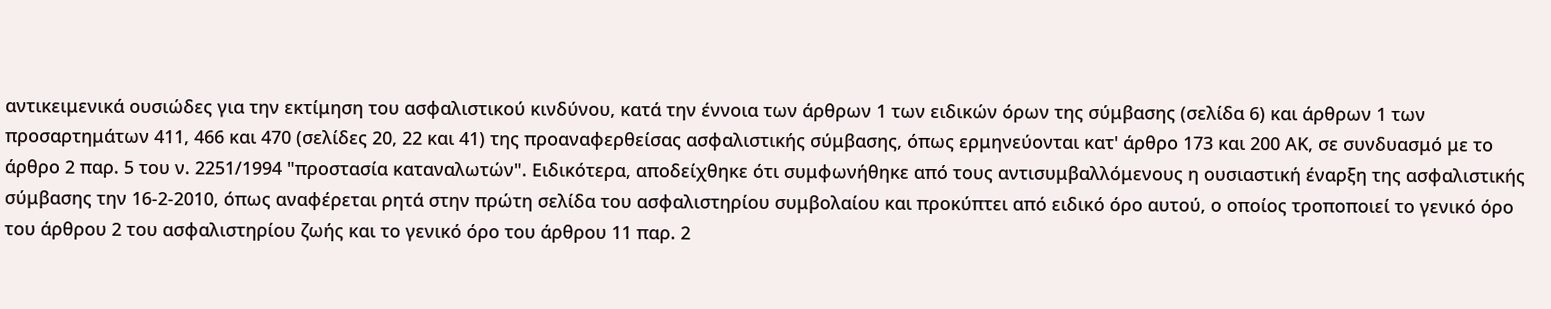αντικειμενικά ουσιώδες για την εκτίμηση του ασφαλιστικού κινδύνου, κατά την έννοια των άρθρων 1 των ειδικών όρων της σύμβασης (σελίδα 6) και άρθρων 1 των προσαρτημάτων 411, 466 και 470 (σελίδες 20, 22 και 41) της προαναφερθείσας ασφαλιστικής σύμβασης, όπως ερμηνεύονται κατ' άρθρο 173 και 200 ΑΚ, σε συνδυασμό με το άρθρο 2 παρ. 5 του ν. 2251/1994 "προστασία καταναλωτών". Ειδικότερα, αποδείχθηκε ότι συμφωνήθηκε από τους αντισυμβαλλόμενους η ουσιαστική έναρξη της ασφαλιστικής σύμβασης την 16-2-2010, όπως αναφέρεται ρητά στην πρώτη σελίδα του ασφαλιστηρίου συμβολαίου και προκύπτει από ειδικό όρο αυτού, ο οποίος τροποποιεί το γενικό όρο του άρθρου 2 του ασφαλιστηρίου ζωής και το γενικό όρο του άρθρου 11 παρ. 2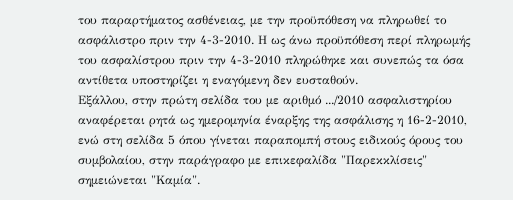του παραρτήματος ασθένειας, με την προϋπόθεση να πληρωθεί το ασφάλιστρο πριν την 4-3-2010. Η ως άνω προϋπόθεση περί πληρωμής του ασφαλίστρου πριν την 4-3-2010 πληρώθηκε και συνεπώς τα όσα αντίθετα υποστηρίζει η εναγόμενη δεν ευσταθούν.
Εξάλλου, στην πρώτη σελίδα του με αριθμό .../2010 ασφαλιστηρίου αναφέρεται ρητά ως ημερομηνία έναρξης της ασφάλισης η 16-2-2010, ενώ στη σελίδα 5 όπου γίνεται παραπομπή στους ειδικούς όρους του συμβολαίου, στην παράγραφο με επικεφαλίδα "Παρεκκλίσεις" σημειώνεται "Καμία".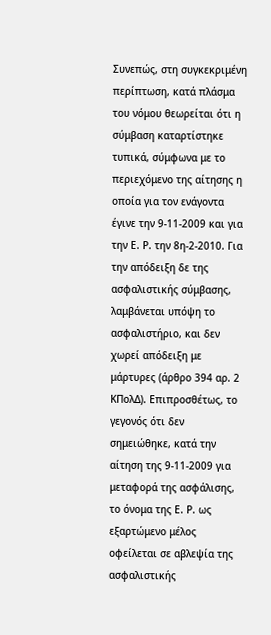Συνεπώς, στη συγκεκριμένη περίπτωση, κατά πλάσμα του νόμου θεωρείται ότι η σύμβαση καταρτίστηκε τυπικά, σύμφωνα με το περιεχόμενο της αίτησης η οποία για τον ενάγοντα έγινε την 9-11-2009 και για την Ε. Ρ. την 8η-2-2010. Για την απόδειξη δε της ασφαλιστικής σύμβασης, λαμβάνεται υπόψη το ασφαλιστήριο, και δεν χωρεί απόδειξη με μάρτυρες (άρθρο 394 αρ. 2 ΚΠολΔ). Επιπροσθέτως, το γεγονός ότι δεν σημειώθηκε, κατά την αίτηση της 9-11-2009 για μεταφορά της ασφάλισης, το όνομα της Ε. Ρ. ως εξαρτώμενο μέλος οφείλεται σε αβλεψία της ασφαλιστικής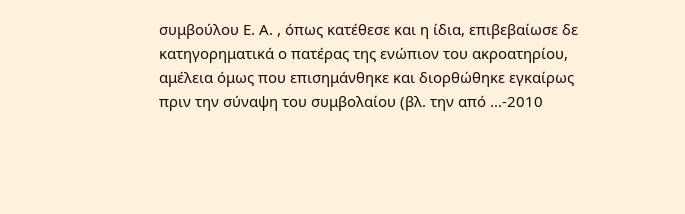συμβούλου Ε. Α. , όπως κατέθεσε και η ίδια, επιβεβαίωσε δε κατηγορηματικά ο πατέρας της ενώπιον του ακροατηρίου, αμέλεια όμως που επισημάνθηκε και διορθώθηκε εγκαίρως πριν την σύναψη του συμβολαίου (βλ. την από ...-2010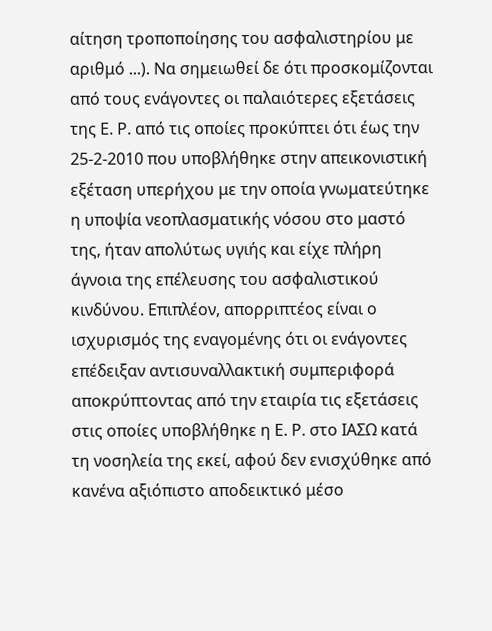αίτηση τροποποίησης του ασφαλιστηρίου με αριθμό ...). Να σημειωθεί δε ότι προσκομίζονται από τους ενάγοντες οι παλαιότερες εξετάσεις της Ε. Ρ. από τις οποίες προκύπτει ότι έως την 25-2-2010 που υποβλήθηκε στην απεικονιστική εξέταση υπερήχου με την οποία γνωματεύτηκε η υποψία νεοπλασματικής νόσου στο μαστό της, ήταν απολύτως υγιής και είχε πλήρη άγνοια της επέλευσης του ασφαλιστικού κινδύνου. Επιπλέον, απορριπτέος είναι ο ισχυρισμός της εναγομένης ότι οι ενάγοντες επέδειξαν αντισυναλλακτική συμπεριφορά αποκρύπτοντας από την εταιρία τις εξετάσεις στις οποίες υποβλήθηκε η Ε. Ρ. στο ΙΑΣΩ κατά τη νοσηλεία της εκεί, αφού δεν ενισχύθηκε από κανένα αξιόπιστο αποδεικτικό μέσο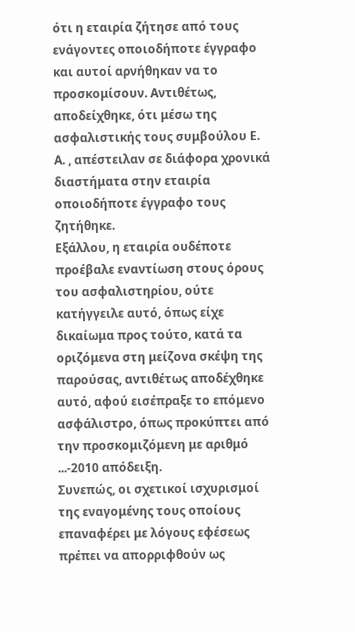ότι η εταιρία ζήτησε από τους ενάγοντες οποιοδήποτε έγγραφο και αυτοί αρνήθηκαν να το προσκομίσουν. Αντιθέτως, αποδείχθηκε, ότι μέσω της ασφαλιστικής τους συμβούλου Ε. Α. , απέστειλαν σε διάφορα χρονικά διαστήματα στην εταιρία οποιοδήποτε έγγραφο τους ζητήθηκε.
Εξάλλου, η εταιρία ουδέποτε προέβαλε εναντίωση στους όρους του ασφαλιστηρίου, ούτε κατήγγειλε αυτό, όπως είχε δικαίωμα προς τούτο, κατά τα οριζόμενα στη μείζονα σκέψη της παρούσας, αντιθέτως αποδέχθηκε αυτό, αφού εισέπραξε το επόμενο ασφάλιστρο, όπως προκύπτει από την προσκομιζόμενη με αριθμό ...-2010 απόδειξη.
Συνεπώς, οι σχετικοί ισχυρισμοί της εναγομένης τους οποίους επαναφέρει με λόγους εφέσεως πρέπει να απορριφθούν ως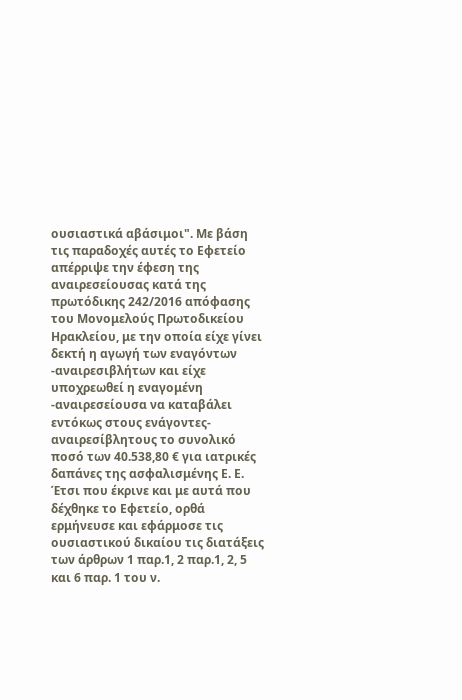ουσιαστικά αβάσιμοι". Με βάση τις παραδοχές αυτές το Εφετείο απέρριψε την έφεση της αναιρεσείουσας κατά της πρωτόδικης 242/2016 απόφασης του Μονομελούς Πρωτοδικείου Ηρακλείου, με την οποία είχε γίνει δεκτή η αγωγή των εναγόντων -αναιρεσιβλήτων και είχε υποχρεωθεί η εναγομένη -αναιρεσείουσα να καταβάλει εντόκως στους ενάγοντες-αναιρεσίβλητους το συνολικό ποσό των 40.538,80 € για ιατρικές δαπάνες της ασφαλισμένης Ε. Ε.
Έτσι που έκρινε και με αυτά που δέχθηκε το Εφετείο, ορθά ερμήνευσε και εφάρμοσε τις ουσιαστικού δικαίου τις διατάξεις των άρθρων 1 παρ.1, 2 παρ.1, 2, 5 και 6 παρ. 1 του ν.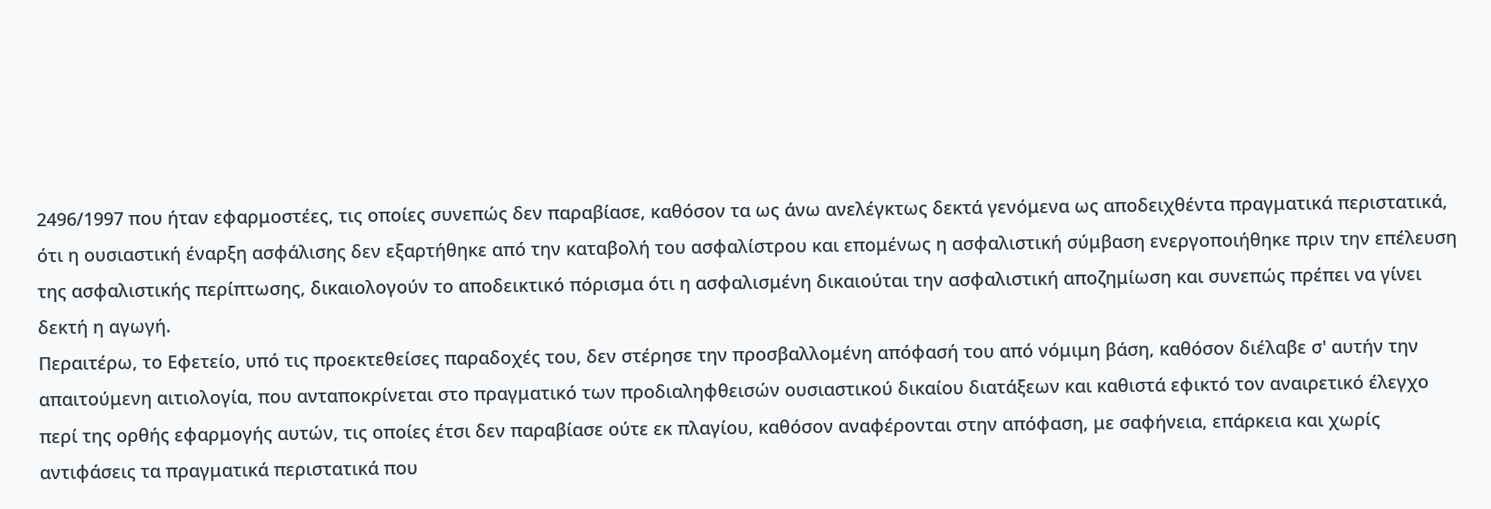2496/1997 που ήταν εφαρμοστέες, τις οποίες συνεπώς δεν παραβίασε, καθόσον τα ως άνω ανελέγκτως δεκτά γενόμενα ως αποδειχθέντα πραγματικά περιστατικά, ότι η ουσιαστική έναρξη ασφάλισης δεν εξαρτήθηκε από την καταβολή του ασφαλίστρου και επομένως η ασφαλιστική σύμβαση ενεργοποιήθηκε πριν την επέλευση της ασφαλιστικής περίπτωσης, δικαιολογούν το αποδεικτικό πόρισμα ότι η ασφαλισμένη δικαιούται την ασφαλιστική αποζημίωση και συνεπώς πρέπει να γίνει δεκτή η αγωγή.
Περαιτέρω, το Εφετείο, υπό τις προεκτεθείσες παραδοχές του, δεν στέρησε την προσβαλλομένη απόφασή του από νόμιμη βάση, καθόσον διέλαβε σ' αυτήν την απαιτούμενη αιτιολογία, που ανταποκρίνεται στο πραγματικό των προδιαληφθεισών ουσιαστικού δικαίου διατάξεων και καθιστά εφικτό τον αναιρετικό έλεγχο περί της ορθής εφαρμογής αυτών, τις οποίες έτσι δεν παραβίασε ούτε εκ πλαγίου, καθόσον αναφέρονται στην απόφαση, με σαφήνεια, επάρκεια και χωρίς αντιφάσεις τα πραγματικά περιστατικά που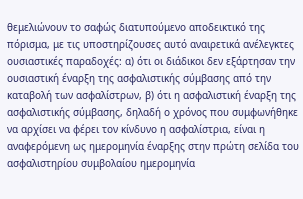θεμελιώνουν το σαφώς διατυπούμενο αποδεικτικό της πόρισμα, με τις υποστηρίζουσες αυτό αναιρετικά ανέλεγκτες ουσιαστικές παραδοχές: α) ότι οι διάδικοι δεν εξάρτησαν την ουσιαστική έναρξη της ασφαλιστικής σύμβασης από την καταβολή των ασφαλίστρων, β) ότι η ασφαλιστική έναρξη της ασφαλιστικής σύμβασης, δηλαδή ο χρόνος που συμφωνήθηκε να αρχίσει να φέρει τον κίνδυνο η ασφαλίστρια, είναι η αναφερόμενη ως ημερομηνία έναρξης στην πρώτη σελίδα του ασφαλιστηρίου συμβολαίου ημερομηνία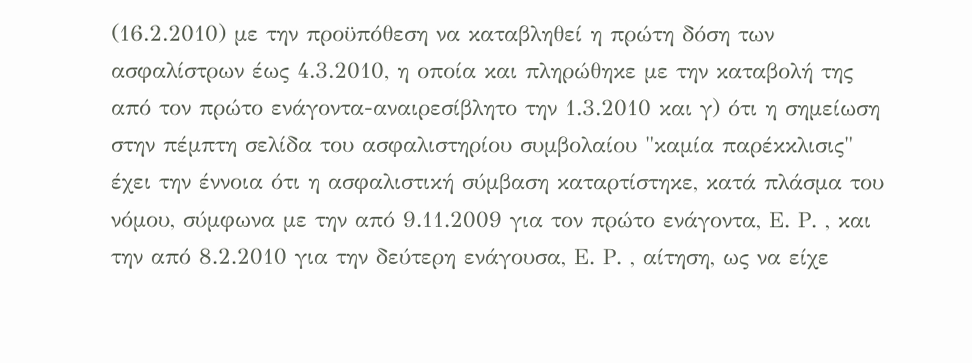(16.2.2010) με την προϋπόθεση να καταβληθεί η πρώτη δόση των ασφαλίστρων έως 4.3.2010, η οποία και πληρώθηκε με την καταβολή της από τον πρώτο ενάγοντα-αναιρεσίβλητο την 1.3.2010 και γ) ότι η σημείωση στην πέμπτη σελίδα του ασφαλιστηρίου συμβολαίου "καμία παρέκκλισις" έχει την έννοια ότι η ασφαλιστική σύμβαση καταρτίστηκε, κατά πλάσμα του νόμου, σύμφωνα με την από 9.11.2009 για τον πρώτο ενάγοντα, Ε. Ρ. , και την από 8.2.2010 για την δεύτερη ενάγουσα, Ε. Ρ. , αίτηση, ως να είχε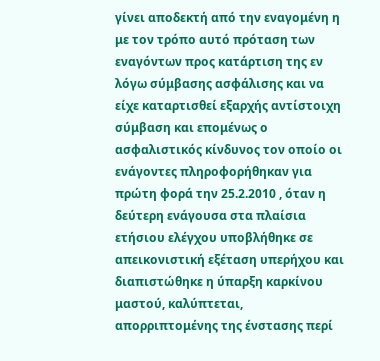γίνει αποδεκτή από την εναγομένη η με τον τρόπο αυτό πρόταση των εναγόντων προς κατάρτιση της εν λόγω σύμβασης ασφάλισης και να είχε καταρτισθεί εξαρχής αντίστοιχη σύμβαση και επομένως ο ασφαλιστικός κίνδυνος τον οποίο οι ενάγοντες πληροφορήθηκαν για πρώτη φορά την 25.2.2010 , όταν η δεύτερη ενάγουσα στα πλαίσια ετήσιου ελέγχου υποβλήθηκε σε απεικονιστική εξέταση υπερήχου και διαπιστώθηκε η ύπαρξη καρκίνου μαστού, καλύπτεται, απορριπτομένης της ένστασης περί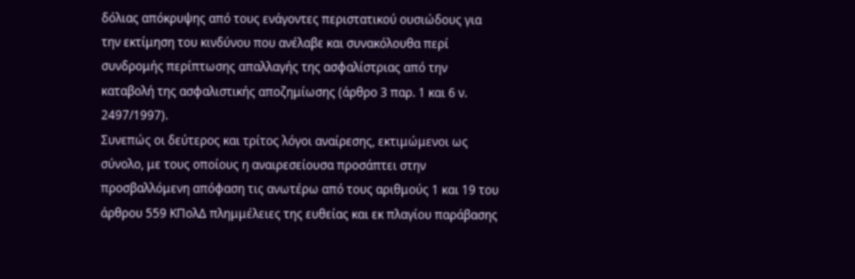δόλιας απόκρυψης από τους ενάγοντες περιστατικού ουσιώδους για την εκτίμηση του κινδύνου που ανέλαβε και συνακόλουθα περί συνδρομής περίπτωσης απαλλαγής της ασφαλίστριας από την καταβολή της ασφαλιστικής αποζημίωσης (άρθρο 3 παρ. 1 και 6 ν. 2497/1997).
Συνεπώς οι δεύτερος και τρίτος λόγοι αναίρεσης, εκτιμώμενοι ως σύνολο, με τους οποίους η αναιρεσείουσα προσάπτει στην προσβαλλόμενη απόφαση τις ανωτέρω από τους αριθμούς 1 και 19 του άρθρου 559 ΚΠολΔ πλημμέλειες της ευθείας και εκ πλαγίου παράβασης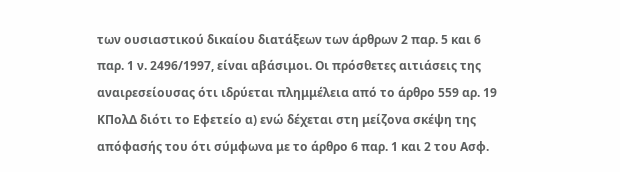των ουσιαστικού δικαίου διατάξεων των άρθρων 2 παρ. 5 και 6 παρ. 1 ν. 2496/1997, είναι αβάσιμοι. Οι πρόσθετες αιτιάσεις της αναιρεσείουσας ότι ιδρύεται πλημμέλεια από το άρθρο 559 αρ. 19 ΚΠολΔ διότι το Εφετείο α) ενώ δέχεται στη μείζονα σκέψη της απόφασής του ότι σύμφωνα με το άρθρο 6 παρ. 1 και 2 του Ασφ.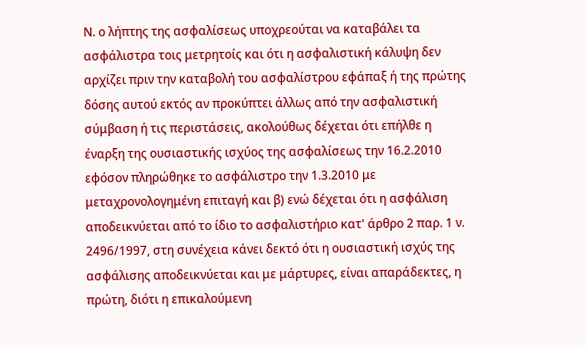Ν. ο λήπτης της ασφαλίσεως υποχρεούται να καταβάλει τα ασφάλιστρα τοις μετρητοίς και ότι η ασφαλιστική κάλυψη δεν αρχίζει πριν την καταβολή του ασφαλίστρου εφάπαξ ή της πρώτης δόσης αυτού εκτός αν προκύπτει άλλως από την ασφαλιστική σύμβαση ή τις περιστάσεις, ακολούθως δέχεται ότι επήλθε η έναρξη της ουσιαστικής ισχύος της ασφαλίσεως την 16.2.2010 εφόσον πληρώθηκε το ασφάλιστρο την 1.3.2010 με μεταχρονολογημένη επιταγή και β) ενώ δέχεται ότι η ασφάλιση αποδεικνύεται από το ίδιο το ασφαλιστήριο κατ' άρθρο 2 παρ. 1 ν. 2496/1997, στη συνέχεια κάνει δεκτό ότι η ουσιαστική ισχύς της ασφάλισης αποδεικνύεται και με μάρτυρες, είναι απαράδεκτες, η πρώτη, διότι η επικαλούμενη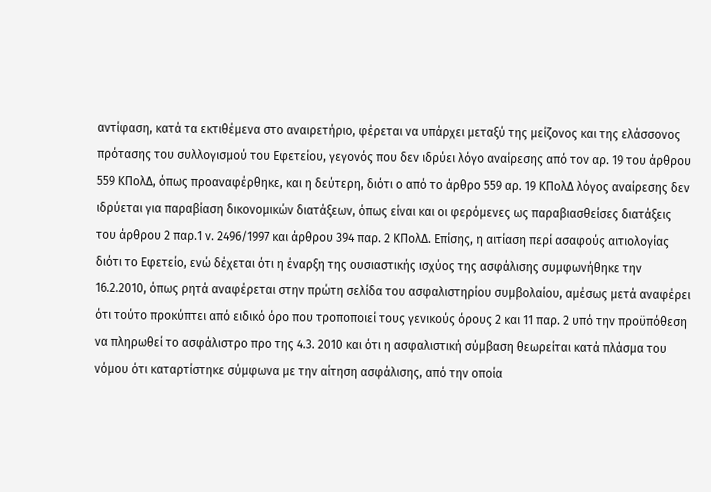αντίφαση, κατά τα εκτιθέμενα στο αναιρετήριο, φέρεται να υπάρχει μεταξύ της μείζονος και της ελάσσονος πρότασης του συλλογισμού του Εφετείου, γεγονός που δεν ιδρύει λόγο αναίρεσης από τον αρ. 19 του άρθρου 559 ΚΠολΔ, όπως προαναφέρθηκε, και η δεύτερη, διότι ο από το άρθρο 559 αρ. 19 ΚΠολΔ λόγος αναίρεσης δεν ιδρύεται για παραβίαση δικονομικών διατάξεων, όπως είναι και οι φερόμενες ως παραβιασθείσες διατάξεις του άρθρου 2 παρ.1 ν. 2496/1997 και άρθρου 394 παρ. 2 ΚΠολΔ. Επίσης, η αιτίαση περί ασαφούς αιτιολογίας διότι το Εφετείο, ενώ δέχεται ότι η έναρξη της ουσιαστικής ισχύος της ασφάλισης συμφωνήθηκε την 16.2.2010, όπως ρητά αναφέρεται στην πρώτη σελίδα του ασφαλιστηρίου συμβολαίου, αμέσως μετά αναφέρει ότι τούτο προκύπτει από ειδικό όρο που τροποποιεί τους γενικούς όρους 2 και 11 παρ. 2 υπό την προϋπόθεση να πληρωθεί το ασφάλιστρο προ της 4.3. 2010 και ότι η ασφαλιστική σύμβαση θεωρείται κατά πλάσμα του νόμου ότι καταρτίστηκε σύμφωνα με την αίτηση ασφάλισης, από την οποία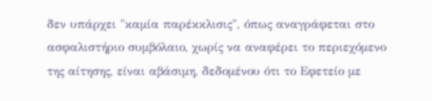δεν υπάρχει "καμία παρέκκλισις", όπως αναγράφεται στο ασφαλιστήριο συμβόλαιο, χωρίς να αναφέρει το περιεχόμενο της αίτησης, είναι αβάσιμη, δεδομένου ότι το Εφετείο με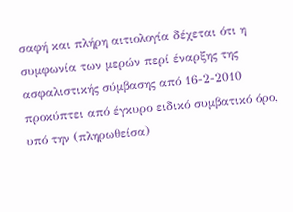σαφή και πλήρη αιτιολογία δέχεται ότι η συμφωνία των μερών περί έναρξης της ασφαλιστικής σύμβασης από 16-2-2010 προκύπτει από έγκυρο ειδικό συμβατικό όρο, υπό την (πληρωθείσα)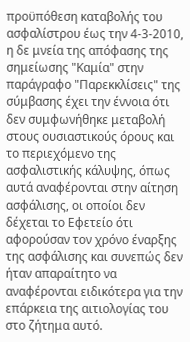προϋπόθεση καταβολής του ασφαλίστρου έως την 4-3-2010, η δε μνεία της απόφασης της σημείωσης "Καμία" στην παράγραφο "Παρεκκλίσεις" της σύμβασης έχει την έννοια ότι δεν συμφωνήθηκε μεταβολή στους ουσιαστικούς όρους και το περιεχόμενο της ασφαλιστικής κάλυψης, όπως αυτά αναφέρονται στην αίτηση ασφάλισης, οι οποίοι δεν δέχεται το Εφετείο ότι αφορούσαν τον χρόνο έναρξης της ασφάλισης και συνεπώς δεν ήταν απαραίτητο να αναφέρονται ειδικότερα για την επάρκεια της αιτιολογίας του στο ζήτημα αυτό.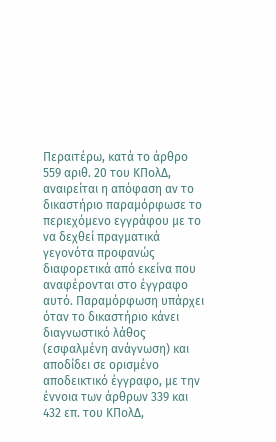Περαιτέρω, κατά το άρθρο 559 αριθ. 20 του ΚΠολΔ, αναιρείται η απόφαση αν το δικαστήριο παραμόρφωσε το περιεχόμενο εγγράφου με το να δεχθεί πραγματικά γεγονότα προφανώς διαφορετικά από εκείνα που αναφέρονται στο έγγραφο αυτό. Παραμόρφωση υπάρχει όταν το δικαστήριο κάνει διαγνωστικό λάθος (εσφαλμένη ανάγνωση) και αποδίδει σε ορισμένο αποδεικτικό έγγραφο, με την έννοια των άρθρων 339 και 432 επ. του ΚΠολΔ,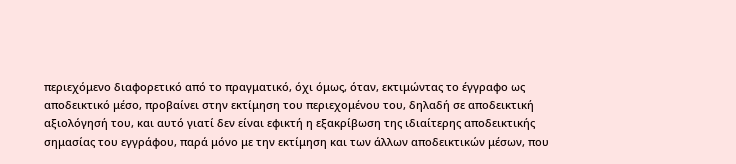περιεχόμενο διαφορετικό από το πραγματικό, όχι όμως, όταν, εκτιμώντας το έγγραφο ως αποδεικτικό μέσο, προβαίνει στην εκτίμηση του περιεχομένου του, δηλαδή σε αποδεικτική αξιολόγησή του, και αυτό γιατί δεν είναι εφικτή η εξακρίβωση της ιδιαίτερης αποδεικτικής σημασίας του εγγράφου, παρά μόνο με την εκτίμηση και των άλλων αποδεικτικών μέσων, που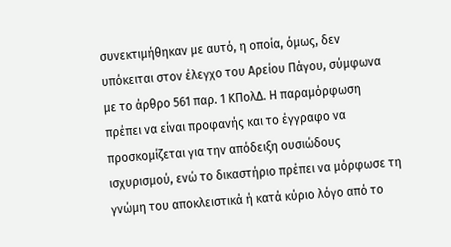συνεκτιμήθηκαν με αυτό, η οποία, όμως, δεν υπόκειται στον έλεγχο του Αρείου Πάγου, σύμφωνα με το άρθρο 561 παρ. 1 ΚΠολΔ. Η παραμόρφωση πρέπει να είναι προφανής και το έγγραφο να προσκομίζεται για την απόδειξη ουσιώδους ισχυρισμού, ενώ το δικαστήριο πρέπει να μόρφωσε τη γνώμη του αποκλειστικά ή κατά κύριο λόγο από το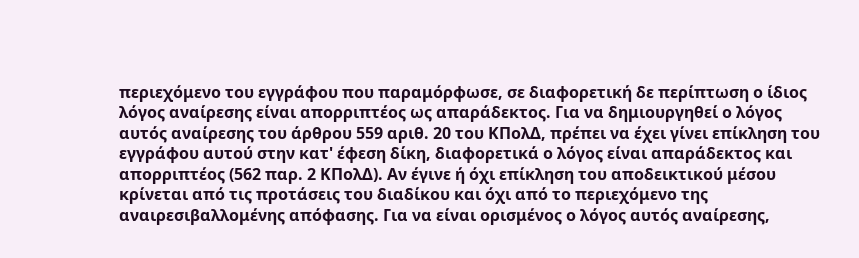περιεχόμενο του εγγράφου που παραμόρφωσε, σε διαφορετική δε περίπτωση ο ίδιος λόγος αναίρεσης είναι απορριπτέος ως απαράδεκτος. Για να δημιουργηθεί ο λόγος αυτός αναίρεσης του άρθρου 559 αριθ. 20 του ΚΠολΔ, πρέπει να έχει γίνει επίκληση του εγγράφου αυτού στην κατ' έφεση δίκη, διαφορετικά ο λόγος είναι απαράδεκτος και απορριπτέος (562 παρ. 2 ΚΠολΔ). Αν έγινε ή όχι επίκληση του αποδεικτικού μέσου κρίνεται από τις προτάσεις του διαδίκου και όχι από το περιεχόμενο της αναιρεσιβαλλομένης απόφασης. Για να είναι ορισμένος ο λόγος αυτός αναίρεσης,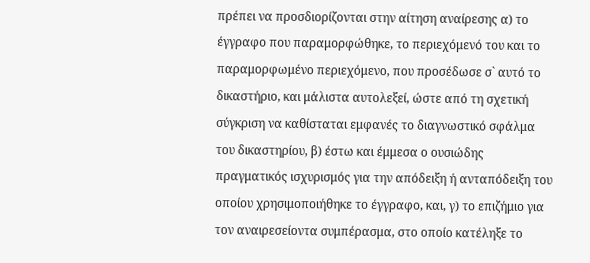πρέπει να προσδιορίζονται στην αίτηση αναίρεσης α) το έγγραφο που παραμορφώθηκε, το περιεχόμενό του και το παραμορφωμένο περιεχόμενο, που προσέδωσε σ` αυτό το δικαστήριο, και μάλιστα αυτολεξεί, ώστε από τη σχετική σύγκριση να καθίσταται εμφανές το διαγνωστικό σφάλμα του δικαστηρίου, β) έστω και έμμεσα ο ουσιώδης πραγματικός ισχυρισμός για την απόδειξη ή ανταπόδειξη του οποίου χρησιμοποιήθηκε το έγγραφο, και, γ) το επιζήμιο για τον αναιρεσείοντα συμπέρασμα, στο οποίο κατέληξε το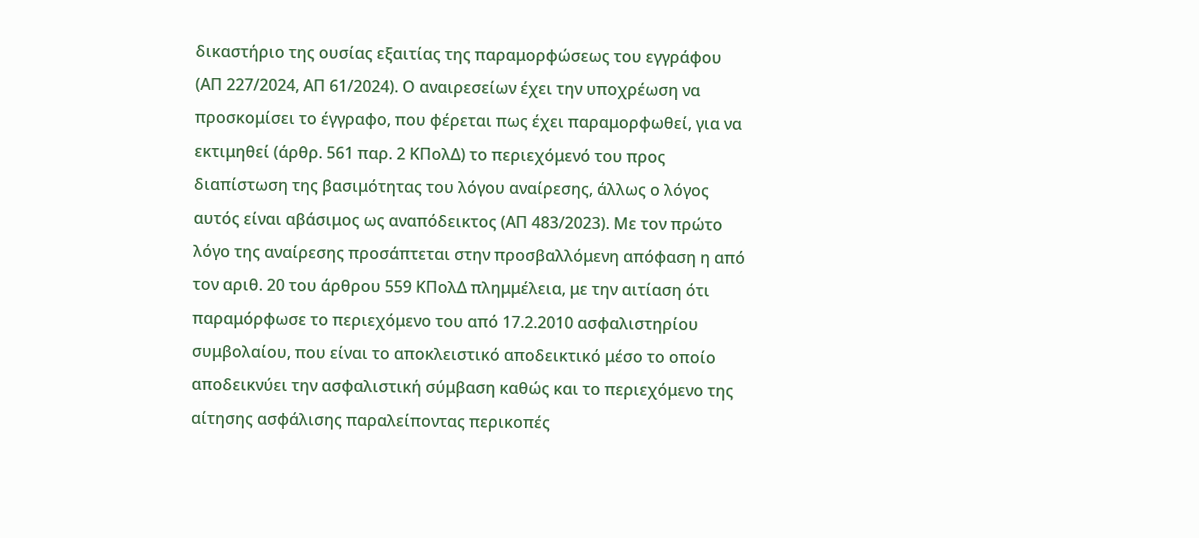δικαστήριο της ουσίας εξαιτίας της παραμορφώσεως του εγγράφου (ΑΠ 227/2024, ΑΠ 61/2024). Ο αναιρεσείων έχει την υποχρέωση να προσκομίσει το έγγραφο, που φέρεται πως έχει παραμορφωθεί, για να εκτιμηθεί (άρθρ. 561 παρ. 2 ΚΠολΔ) το περιεχόμενό του προς διαπίστωση της βασιμότητας του λόγου αναίρεσης, άλλως ο λόγος αυτός είναι αβάσιμος ως αναπόδεικτος (ΑΠ 483/2023). Mε τον πρώτο λόγο της αναίρεσης προσάπτεται στην προσβαλλόμενη απόφαση η από τον αριθ. 20 του άρθρου 559 ΚΠολΔ πλημμέλεια, με την αιτίαση ότι παραμόρφωσε το περιεχόμενο του από 17.2.2010 ασφαλιστηρίου συμβολαίου, που είναι το αποκλειστικό αποδεικτικό μέσο το οποίο αποδεικνύει την ασφαλιστική σύμβαση καθώς και το περιεχόμενο της αίτησης ασφάλισης παραλείποντας περικοπές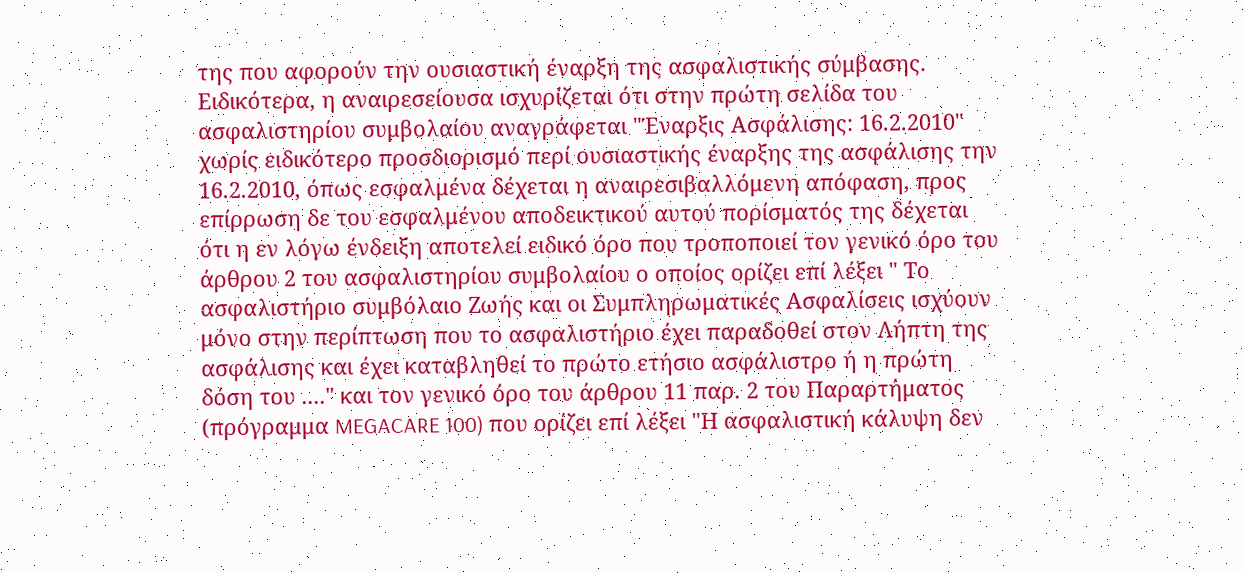της που αφορούν την ουσιαστική έναρξη της ασφαλιστικής σύμβασης. Ειδικότερα, η αναιρεσείουσα ισχυρίζεται ότι στην πρώτη σελίδα του ασφαλιστηρίου συμβολαίου αναγράφεται "Έναρξις Ασφάλισης: 16.2.2010" χωρίς ειδικότερο προσδιορισμό περί ουσιαστικής έναρξης της ασφάλισης την 16.2.2010, όπως εσφαλμένα δέχεται η αναιρεσιβαλλόμενη απόφαση, προς επίρρωση δε του εσφαλμένου αποδεικτικού αυτού πορίσματός της δέχεται ότι η εν λόγω ένδειξη αποτελεί ειδικό όρο που τροποποιεί τον γενικό όρο του άρθρου 2 του ασφαλιστηρίου συμβολαίου ο οποίος ορίζει επί λέξει " Το ασφαλιστήριο συμβόλαιο Ζωής και οι Συμπληρωματικές Ασφαλίσεις ισχύουν μόνο στην περίπτωση που το ασφαλιστήριο έχει παραδοθεί στον Λήπτη της ασφάλισης και έχει καταβληθεί το πρώτο ετήσιο ασφάλιστρο ή η πρώτη δόση του ...." και τον γενικό όρο του άρθρου 11 παρ. 2 του Παραρτήματος (πρόγραμμα MEGACARE 100) που ορίζει επί λέξει "Η ασφαλιστική κάλυψη δεν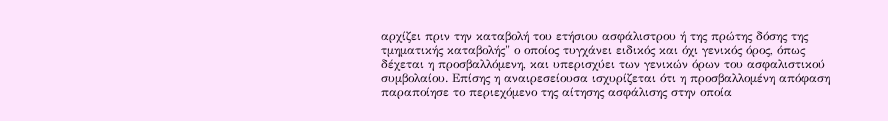αρχίζει πριν την καταβολή του ετήσιου ασφάλιστρου ή της πρώτης δόσης της τμηματικής καταβολής" ο οποίος τυγχάνει ειδικός και όχι γενικός όρος, όπως δέχεται η προσβαλλόμενη, και υπερισχύει των γενικών όρων του ασφαλιστικού συμβολαίου. Επίσης η αναιρεσείουσα ισχυρίζεται ότι η προσβαλλομένη απόφαση παραποίησε το περιεχόμενο της αίτησης ασφάλισης στην οποία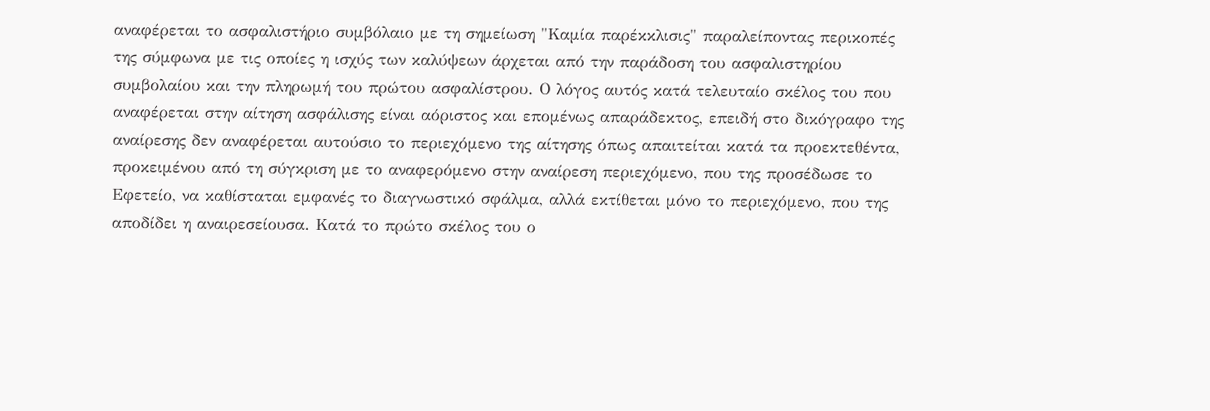αναφέρεται το ασφαλιστήριο συμβόλαιο με τη σημείωση "Καμία παρέκκλισις" παραλείποντας περικοπές της σύμφωνα με τις οποίες η ισχύς των καλύψεων άρχεται από την παράδοση του ασφαλιστηρίου συμβολαίου και την πληρωμή του πρώτου ασφαλίστρου. Ο λόγος αυτός κατά τελευταίο σκέλος του που αναφέρεται στην αίτηση ασφάλισης είναι αόριστος και επομένως απαράδεκτος, επειδή στο δικόγραφο της αναίρεσης δεν αναφέρεται αυτούσιο το περιεχόμενο της αίτησης όπως απαιτείται κατά τα προεκτεθέντα, προκειμένου από τη σύγκριση με το αναφερόμενο στην αναίρεση περιεχόμενο, που της προσέδωσε το Εφετείο, να καθίσταται εμφανές το διαγνωστικό σφάλμα, αλλά εκτίθεται μόνο το περιεχόμενο, που της αποδίδει η αναιρεσείουσα. Κατά το πρώτο σκέλος του ο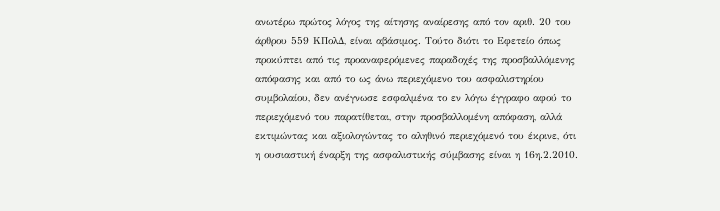ανωτέρω πρώτος λόγος της αίτησης αναίρεσης από τον αριθ. 20 του άρθρου 559 ΚΠολΔ, είναι αβάσιμος. Τούτο διότι το Εφετείο όπως προκύπτει από τις προαναφερόμενες παραδοχές της προσβαλλόμενης απόφασης και από το ως άνω περιεχόμενο του ασφαλιστηρίου συμβολαίου, δεν ανέγνωσε εσφαλμένα το εν λόγω έγγραφο αφού το περιεχόμενό του παρατίθεται, στην προσβαλλομένη απόφαση, αλλά εκτιμώντας και αξιολογώντας το αληθινό περιεχόμενό του έκρινε, ότι η ουσιαστική έναρξη της ασφαλιστικής σύμβασης είναι η 16η.2.2010.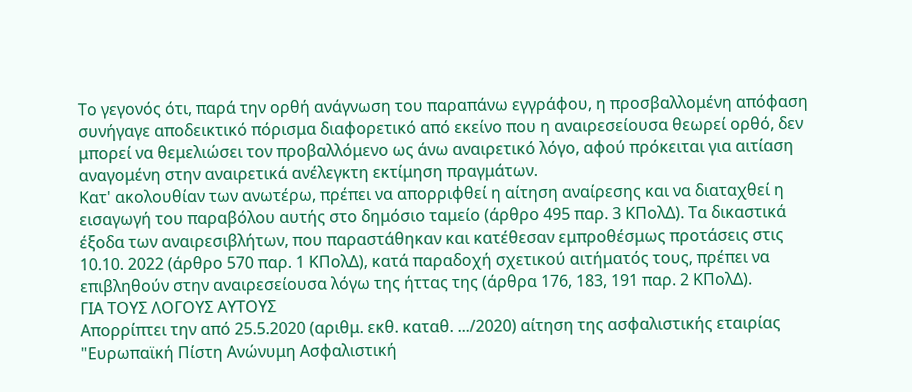Το γεγονός ότι, παρά την ορθή ανάγνωση του παραπάνω εγγράφου, η προσβαλλομένη απόφαση συνήγαγε αποδεικτικό πόρισμα διαφορετικό από εκείνο που η αναιρεσείουσα θεωρεί ορθό, δεν μπορεί να θεμελιώσει τον προβαλλόμενο ως άνω αναιρετικό λόγο, αφού πρόκειται για αιτίαση αναγομένη στην αναιρετικά ανέλεγκτη εκτίμηση πραγμάτων.
Κατ' ακολουθίαν των ανωτέρω, πρέπει να απορριφθεί η αίτηση αναίρεσης και να διαταχθεί η εισαγωγή του παραβόλου αυτής στο δημόσιο ταμείο (άρθρο 495 παρ. 3 ΚΠολΔ). Τα δικαστικά έξοδα των αναιρεσιβλήτων, που παραστάθηκαν και κατέθεσαν εμπροθέσμως προτάσεις στις 10.10. 2022 (άρθρο 570 παρ. 1 ΚΠολΔ), κατά παραδοχή σχετικού αιτήματός τους, πρέπει να επιβληθούν στην αναιρεσείουσα λόγω της ήττας της (άρθρα 176, 183, 191 παρ. 2 ΚΠολΔ).
ΓΙΑ ΤΟΥΣ ΛΟΓΟΥΣ ΑΥΤΟΥΣ
Απορρίπτει την από 25.5.2020 (αριθμ. εκθ. καταθ. .../2020) αίτηση της ασφαλιστικής εταιρίας "Ευρωπαϊκή Πίστη Aνώνυμη Ασφαλιστική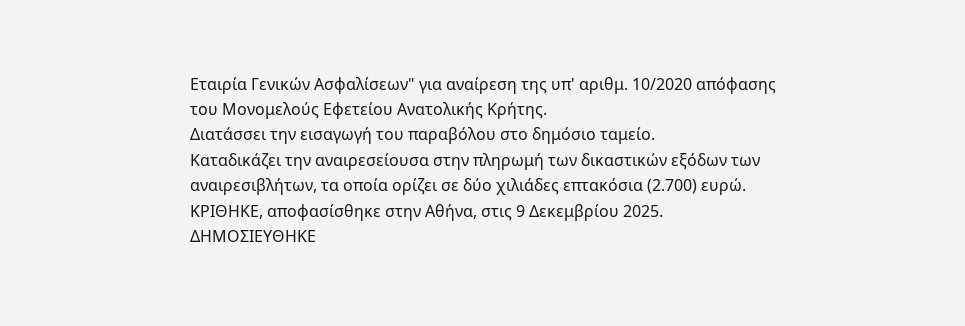Eταιρία Γενικών Ασφαλίσεων" για αναίρεση της υπ' αριθμ. 10/2020 απόφασης του Μονομελούς Εφετείου Ανατολικής Κρήτης.
Διατάσσει την εισαγωγή του παραβόλου στο δημόσιο ταμείο.
Καταδικάζει την αναιρεσείουσα στην πληρωμή των δικαστικών εξόδων των αναιρεσιβλήτων, τα οποία ορίζει σε δύο χιλιάδες επτακόσια (2.700) ευρώ.
ΚΡΙΘΗΚΕ, αποφασίσθηκε στην Αθήνα, στις 9 Δεκεμβρίου 2025.
ΔΗΜΟΣΙΕΥΘΗΚΕ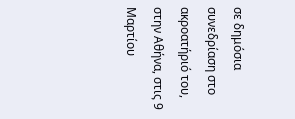σε δημόσια συνεδρίαση στο ακροατήριό του, στην Αθήνα, στις 9 Μαρτίου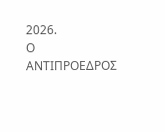2026.
Ο ΑΝΤΙΠΡΟΕΔΡΟΣ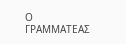Ο ΓΡΑΜΜΑΤΕΑΣ